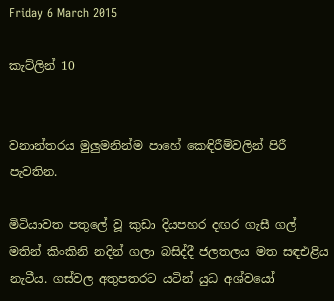Friday 6 March 2015

කැට්ලින් 10


වනාන්තරය මුලුමනින්ම පාහේ කෙඳිරීම්වලින් පිරී පැවතින.

මිටියාවත පතුලේ වූ කුඩා දියපහර දඟර ගැසී ගල් මතින් කිංකිනි නදින් ගලා බසිද්දී ජලතලය මත සඳඑළිය නැටීය. ගස්වල අතුපතරට යටින් යුධ අශ්වයෝ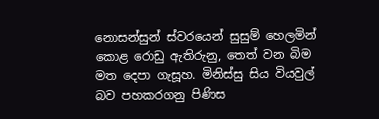නොසන්සුන් ස්වරයෙන් සුසුම් හෙලමින් කොළ රොඩු ඇතිරුනු, තෙත් වන බිම මත දෙපා ගැසූහ. මිනිස්සු සිය වියවුල් බව පහකරගනු පිණිස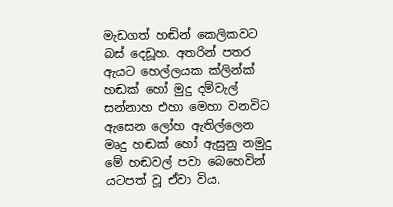මැඩගත් හඬින් කෙලිකවට බස් දෙඩූහ. අතරින් පතර ඇයට හෙල්ලයක ක්ලින්ක් හඬක් හෝ මුදු දම්වැල් සන්නාහ එහා මෙහා වනවිට ඇසෙන ලෝහ ඇතිල්ලෙන මෘදු හඬක් හෝ ඇසුනු නමුදු මේ හඬවල් පවා බෙහෙවින් යටපත් වූ ඒවා විය.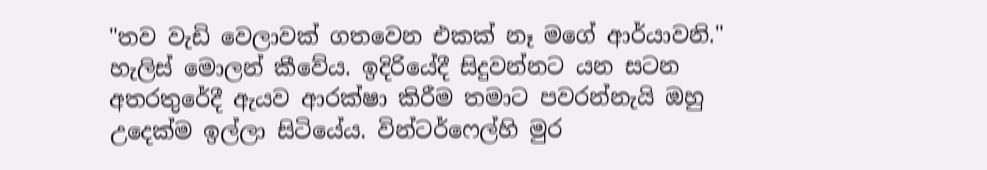"තව වැඩි වෙලාවක් ගතවෙන එකක් නෑ මගේ ආර්යාවනි." හැලිස් මොලන් කීවේය. ඉදිරියේදී සිදුවන්නට යන සටන අතරතුරේදී ඇයව ආරක්ෂා කිරීම තමාට පවරන්නැයි ඔහු උදෙක්ම ඉල්ලා සිටියේය. වින්ටර්ෆෙල්හි මුර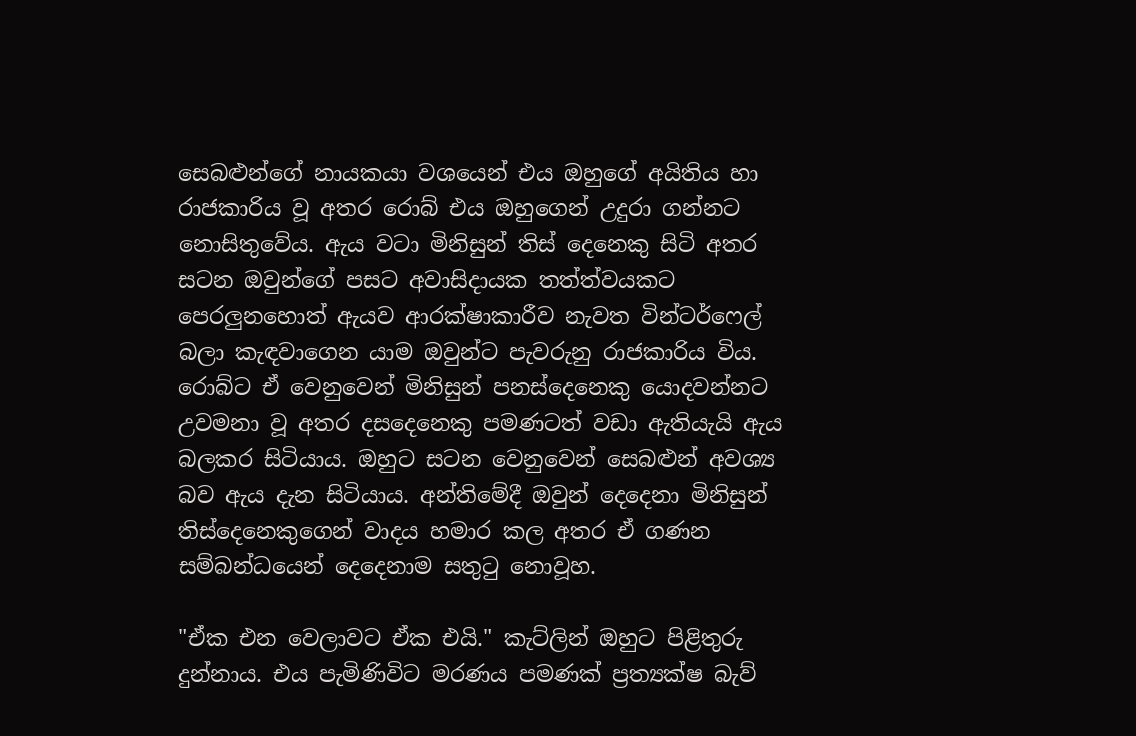සෙබළුන්ගේ නායකයා වශයෙන් එය ඔහුගේ අයිතිය හා රාජකාරිය වූ අතර රොබ් එය ඔහුගෙන් උදුරා ගන්නට නොසිතුවේය. ඇය වටා මිනිසුන් තිස් දෙනෙකු සිටි අතර සටන ඔවුන්‍ගේ පසට අවාසිදායක තත්ත්වයකට පෙරලුනහොත් ඇයව ආරක්ෂාකාරීව නැවත වින්ටර්ෆෙල් බලා කැඳවාගෙන යාම ඔවුන්ට පැවරුනු රාජකාරිය විය. රොබ්ට ඒ වෙනුවෙන් මිනිසුන් පනස්දෙනෙකු යොදවන්නට උවමනා වූ අතර දසදෙනෙකු පමණටත් වඩා ඇතියැයි ඇය බලකර සිටියාය. ඔහුට සටන වෙනුවෙන් සෙබළුන් අවශ්‍ය බව ඇය දැන සිටියාය. අන්තිමේදී ඔවුන් දෙදෙනා මිනිසුන් තිස්දෙනෙකුගෙන් වාදය හමාර කල අතර ඒ ගණන සම්බන්ධයෙන් දෙදෙනාම සතුටු නොවූහ.

"ඒක එන වෙලාවට ඒක එයි." කැට්ලින් ඔහුට පිළිතුරු දුන්නාය. එය පැමිණිවිට මරණය පමණක් ප්‍රත්‍යක්ෂ බැව්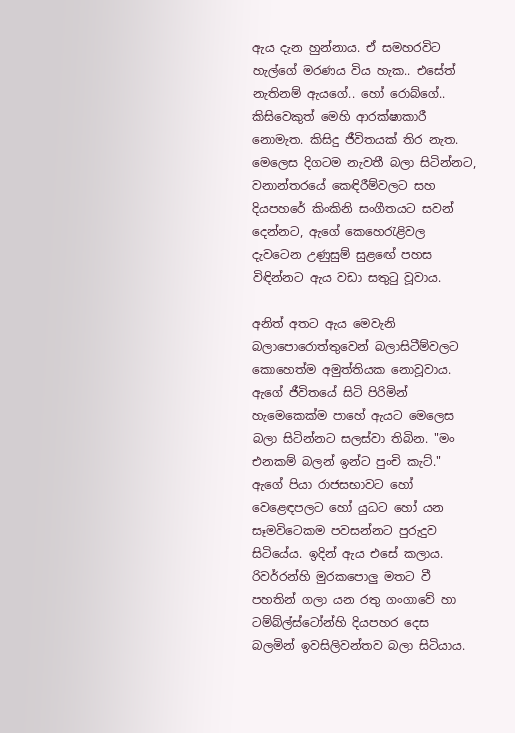ඇය දැන හුන්නාය. ඒ සමහරවිට හැල්ගේ මරණය විය හැක.. එසේත් නැතිනම් ඇයගේ.. හෝ රොබ්ගේ.. කිසිවෙකුත් මෙහි ආරක්ෂාකාරී නොමැත. කිසිදු ජීවිතයක් තිර නැත. මෙලෙස දිගටම නැවතී බලා සිටින්නට, වනාන්තරයේ කෙඳිරීම්වලට සහ දියපහරේ කිංකිනි සංගීතයට සවන් දෙන්නට, ඇගේ කෙහෙරැළිවල දැවටෙන උණුසුම් සුළඟේ පහස විඳින්නට ඇය වඩා සතුටු වූවාය.

අනිත් අතට ඇය මෙවැනි බලාපොරොත්තුවෙන් බලාසිටීම්වලට කොහෙත්ම අමුත්තියක නොවූවාය. ඇගේ ජීවිතයේ සිටි පිරිමින් හැමෙකෙක්ම පාහේ ඇයට මෙලෙස බලා සිටින්නට සලස්වා තිබින. "මං එනකම් බලන් ඉන්ට පුංචි කැට්." ඇගේ පියා රාජසභාවට හෝ වෙළෙඳපලට හෝ යුධට හෝ යන සෑමවිටෙකම පවසන්නට පුරුදුව සිටියේය. ඉදින් ඇය එසේ කලාය. රිවර්රන්හි මුරකපොලු මතට වී පහතින් ගලා යන රතු ගංගාවේ හා ටම්බ්ල්ස්ටෝන්හි දියපහර දෙස බලමින් ඉවසිලිවන්තව බලා සිටියාය.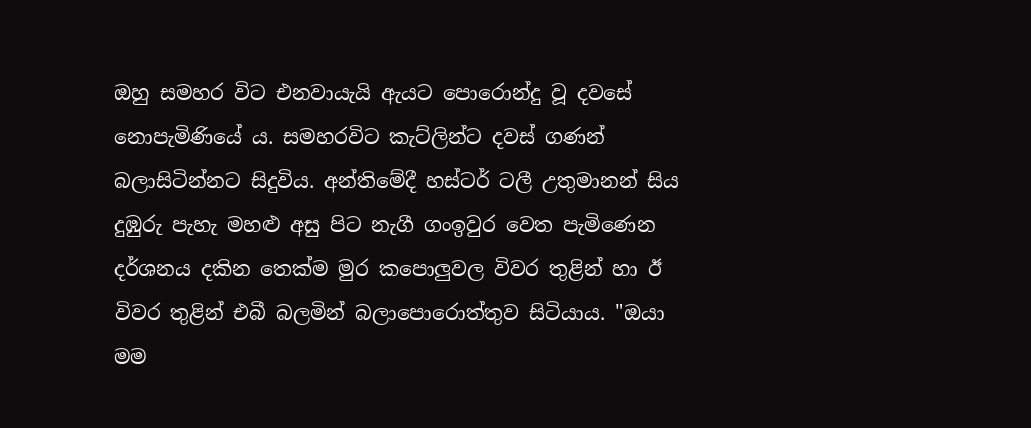ඔහු සමහර විට එනවායැයි ඇයට පොරොන්දු වූ දවසේ නොපැමිණියේ ය. සමහරවිට කැට්ලින්ට දවස් ගණන් බලාසිටින්නට සිදුවිය. අන්තිමේදී හස්ටර් ටලී උතුමානන් සිය දුඹුරු පැහැ මහළු අසු පිට නැගී ගංඉවුර වෙත පැමිණෙන දර්ශනය දකින තෙක්ම මුර කපොලුවල විවර තුළින් හා ඊ විවර තුළින් එබී බලමින් බලාපොරොත්තුව සිටියාය. "ඔයා මම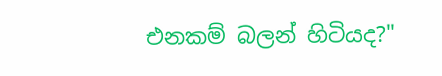එනකම් බලන් හිටියද?"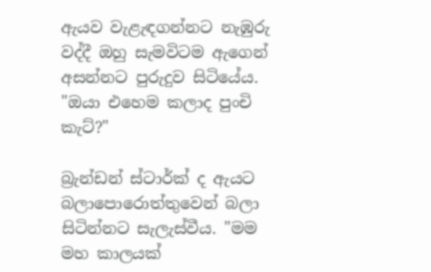ඇයව වැළැඳගන්නට නැඹුරු වද්දී ඔහු සැමවිටම ඇගෙන් අසන්නට පුරුදුව සිටියේය. "ඔයා එහෙම කලාද පුංචි කැට්?"

බ්‍රැන්ඩන් ස්ටාර්ක් ද ඇයට බලාපොරොත්තුවෙන් බලා සිටින්නට සැලැස්වීය. "මම මහ කාලයක්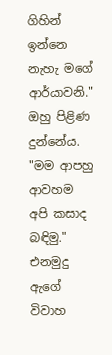ගිහින් ඉන්නෙ නැහැ ම‍ගේ ආර්යාවනි." ඔහු පිළිණ දුන්නේය. "මම ආපහු ආවහම අපි කසාද බඳිමු." එනමුදු ඇගේ විවාහ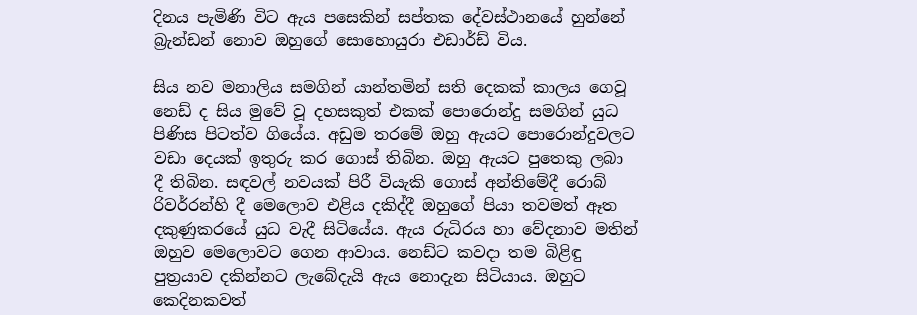දිනය පැමිණි විට ඇය පසෙකින් සප්තක දේවස්ථානයේ හුන්නේ බ්‍රැන්ඩන් නොව ඔහුගේ සොහොයුරා එඩාර්ඩ් විය.

සිය නව මනාලිය සමගින් යාන්තමින් සති දෙකක් කාලය ගෙවූ නෙඩ් ද සිය මුවේ වූ දහසකුත් එකක් පොරොන්දු සමගින් යුධ පිණිස පිටත්ව ගියේය. අඩුම තරමේ ඔහු ඇයට පොරොන්දුවලට වඩා දෙයක් ඉතුරු කර ගොස් තිබින. ඔහු ඇයට පුතෙකු ලබා දී තිබින. සඳවල් නවයක් පිරී වියැකි ගොස් අන්තිමේදී රොබ් රිවර්රන්හි දී මෙලොව එළිය දකිද්දී ඔහුගේ පියා තවමත් ඈත දකුණුකරයේ යුධ වැදී සිටියේය. ඇය රුධිරය හා වේදනාව මතින් ඔහුව මෙලොවට ගෙන ආවාය. නෙඩ්ට කවදා තම බිළිඳු පුත්‍රයාව දකින්නට ලැබේදැයි ඇය නොදැන සිටියාය. ඔහුට කෙදිනකවත්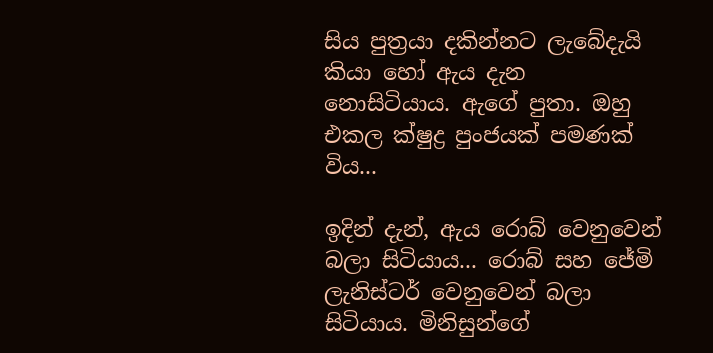සිය පුත්‍රයා දකින්නට ලැබේදැයි කියා හෝ ඇය දැන නොසිටියාය. ඇගේ පුතා. ඔහු එකල ක්ෂුද්‍ර පුංජයක් පමණක් විය...

ඉදින් දැන්, ඇය රොබ් වෙනුවෙන් බලා සිටියාය... රොබ් සහ ජේමි ලැනිස්ටර් වෙනුවෙන් බලා සිටියාය. මිනිසුන්ගේ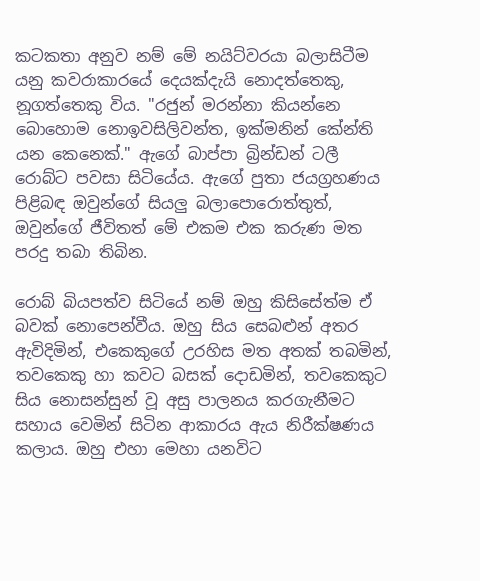කටකතා අනුව නම් මේ නයිට්වරයා බලාසිටීම යනු කවරාකාරයේ දෙයක්දැයි නොදත්තෙකු, නූගත්තෙකු විය. "රජුන් මරන්නා කියන්නෙ බොහොම නොඉවසිලිවන්ත, ඉක්මනින් කේන්ති යන කෙනෙක්." ඇගේ බාප්පා බ්‍රින්ඩන් ටලී රොබ්ට පවසා සිටියේය. ඇගේ පුතා ජයග්‍රහණය පිළිබඳ ඔවුන්ගේ සියලු බලාපොරොත්තුත්, ඔවුන්ගේ ජීවිතත් මේ එකම එක කරුණ මත පරදු තබා තිබින.

රොබ් බියපත්ව සිටියේ නම් ඔහු කිසිසේත්ම ඒ බවක් නොපෙන්වීය. ඔහු සිය සෙබළුන් අතර ඇවිදිමින්, එකෙකුගේ උරහිස මත අතක් තබමින්, තවකෙකු හා කවට බසක් දොඩමින්, තවකෙකුට සිය නොසන්සුන් වූ අසු පාලනය කරගැනීමට සහාය වෙමින් සිටින ආකාරය ඇය නිරීක්ෂණය කලාය. ඔහු එහා මෙහා යනවිට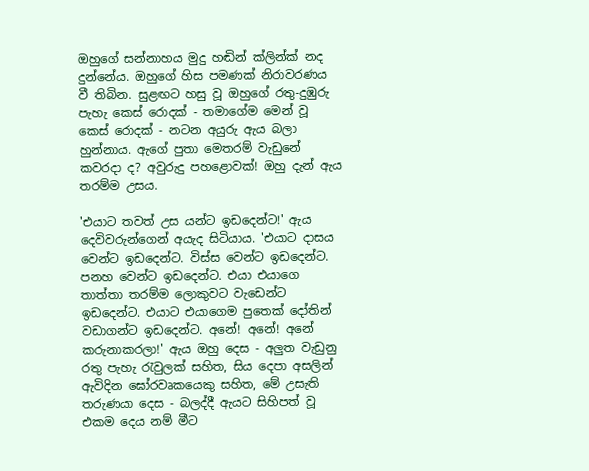ඔහුගේ සන්නාහය මුදු හඬින් ක්ලින්ක් නද දුන්නේය. ඔහුගේ හිස පමණක් නිරාවරණය වී තිබින. සුළඟට හසු වූ ඔහුගේ රතු-දුඹුරු පැහැ කෙස් රොදක් - තමාගේම මෙන් වූ කෙස් රොදක් - නටන අයුරු ඇය බලා හුන්නාය. ඇගේ පුතා මෙතරම් වැඩුනේ කවරදා ද? අවුරුදු පහළොවක්! ඔහු දැන් ඇය තරම්ම උසය.

'එයාට තවත් උස යන්ට ඉඩදෙන්ට!' ඇය දෙවිවරුන්ගෙන් අයැද සිටියාය. 'එයාට දාසය වෙන්ට ඉඩදෙන්ට. විස්ස වෙන්ට ඉඩදෙන්ට. පනහ වෙන්ට ඉඩදෙන්ට. එයා එයාගෙ තාත්තා තරම්ම ලොකුවට වැඩෙන්ට ඉඩදෙන්ට. එයාට එයාගෙම පුතෙක් දෝතින් වඩාගන්ට ඉඩදෙන්ට. අනේ! අනේ! අ‍නේ කරුනාකරලා!' ඇය ඔහු දෙස - අලුත වැඩුනු රතු පැහැ රැවුලක් සහිත, සිය දෙපා අසලින් ඇවිදින ඝෝරවෘකයෙකු සහිත, මේ උසැති තරුණයා දෙස - බලද්දී ඇයට සිහිපත් වූ එකම දෙය නම් මීට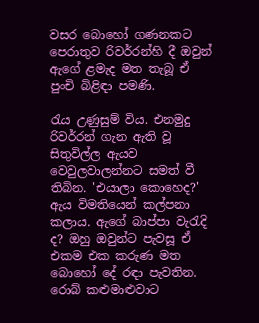වසර බොහෝ ගණනකට පෙරාතුව රිවර්රන්හි දී ඔවුන් ඇගේ ළමැද මත තැබූ ඒ පුංචි බිළිඳා පමණි.

රැය උණුසුම් විය. එනමුදු රිවර්රන් ගැන ඇති වූ සිතුවිල්ල ඇයව වෙවුලවාලන්නට සමත් වී තිබින. 'එයාලා කොහෙද?' ඇය විමතියෙන් කල්පනා කලාය. ඇගේ බාප්පා වැරැදි ද? ඔහු ඔවුන්ට පැවසූ ඒ එකම එක කරුණ මත බොහෝ දේ රඳා පැවතින. රොබ් කළුමාළුවාට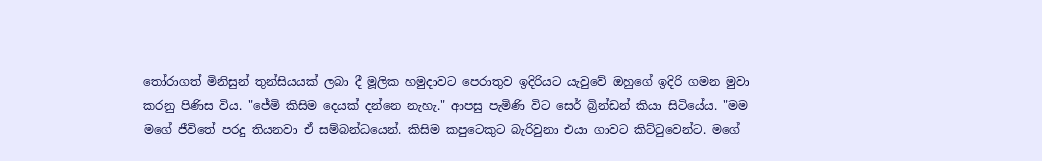තෝරාගත් මිනිසුන් තුන්සියයක් ලබා දී මූලික හමුදාවට පෙරාතුව ඉදිරියට යැවුවේ ඔහුගේ ඉදිරි ගමන මුවා කරනු පිණිස විය. "ජේමි කිසිම දෙයක් දන්නෙ නැහැ." ආපසු පැමිණි විට සෙර් බ්‍රින්ඩන් කියා සිටියේය. "මම මගේ ජීවිතේ පරදු තියනවා ඒ සම්බන්ධයෙන්. කිසිම කපුටෙකුට බැරිවුනා එයා ගාවට කිට්ටුවෙන්ට. මගේ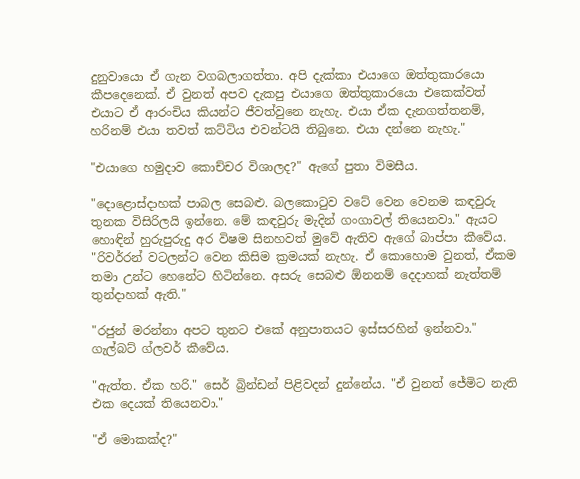දුනුවායො ඒ ගැන වගබලාගත්තා. අපි දැක්කා එයාගෙ ඔත්තුකාරයො කීපදෙනෙක්. ඒ වුනත් අපව දැකපු එයාගෙ ඔත්තුකාරයො එකෙක්වත් එයාට ඒ ආරංචිය කියන්ට ජීවත්වුනෙ නැහැ. එයා ඒක දැනගත්තනම්, හරිනම් එයා තවත් කට්ටිය එවන්ටයි තිබුනෙ. එයා දන්නෙ නැහැ."

"එයාගෙ හමුදාව කොච්චර විශාලද?" ඇගේ පුතා විමසීය.

"දොළොස්දාහක් පාබල සෙබළු. බලකොටුව වටේ වෙන වෙනම කඳවුරු තුනක විසිරිලයි ඉන්නෙ. මේ කඳවුරු මැදින් ගංගාවල් තියෙනවා." ඇයට හොඳින් හුරුපුරුදු අර විෂම සිනහවත් මුවේ ඇතිව ඇගේ බාප්පා කීවේය. "රිවර්රන් වටලන්ට වෙන කිසිම ක්‍රමයක් නැහැ. ඒ කොහොම වුනත්, ඒකම තමා උන්ට හෙනේට හිටින්නෙ. අසරු සෙබළු ඕනනම් දෙදාහක් නැත්තම් තුන්දාහක් ඇති."

"රජුන් මරන්නා අපට තුනට එකේ අනුපාතයට ඉස්සරහින් ඉන්නවා." ගැල්බට් ග්ලවර් කීවේය.

"ඇත්ත. ඒක හරි." සෙර් බ්‍රින්ඩන් පිළිවදන් දුන්නේය. "ඒ වුනත් ජේමිට නැති එක දෙයක් තියෙනවා."

"ඒ මොකක්ද?"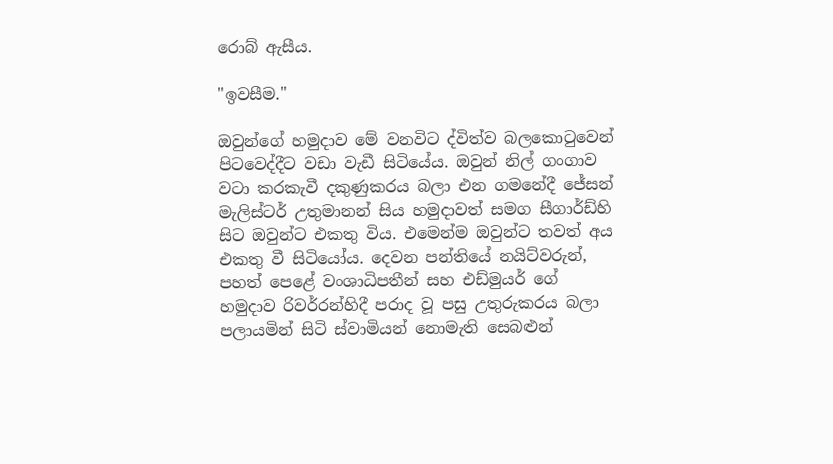රොබ් ඇසීය.

"ඉවසීම."

ඔවුන්ගේ හමුදාව මේ වනවිට ද්විත්ව බලකොටුවෙන් පිටවෙද්දීට වඩා වැඩී සිටියේය. ඔවුන් නිල් ගංගාව වටා කරකැවී දකුණුකරය බලා එන ගමනේදී ජේසන් මැලිස්ටර් උතුමානන් සිය හමුදාවත් සමග සීගාර්ඩ්හි සිට ඔවුන්ට එකතු විය. එමෙන්ම ඔවුන්ට තවත් අය එකතු වී සිටියෝය. දෙවන පන්තියේ නයිට්වරුන්, පහත් පෙළේ වංශාධිපතීන් සහ එඩ්මුයර් ගේ හමුදාව රිවර්රන්හිදී පරාද වූ පසු උතුරුකරය බලා පලායමින් සිටි ස්වාමියන් නොමැති සෙබළුන්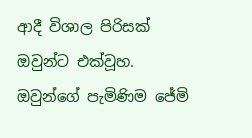ආදී විශාල පිරිසක් ඔවුන්ට එක්වූහ. ඔවුන්ගේ පැමිණිම ජේමි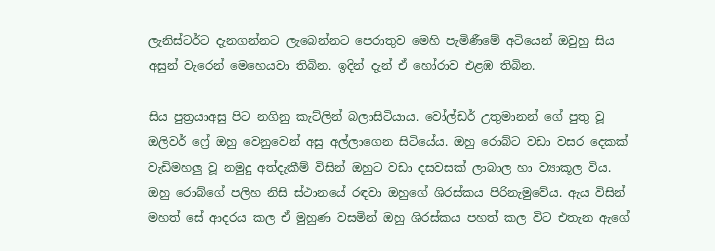ලැනිස්ටර්ට දැනගන්නට ලැබෙන්නට පෙරාතුව මෙහි පැමිණීමේ අටියෙන් ඔවුහු සිය අසුන් වැරෙන් මෙහෙයවා තිබින. ඉදින් දැන් ඒ හෝරාව එළඹ තිබින.

සිය පුත්‍රයාඅසු පිට නගිනු කැට්ලින් බලාසිටියාය. වෝල්ඩර් උතුමානන් ගේ පුතු වූ ඔලිවර් ෆ්‍රේ ඔහු වෙනුවෙන් අසු අල්ලාගෙන සිටියේය. ඔහු රොබ්ට වඩා වසර දෙකක් වැඩිමහලු වූ නමුදු අත්දැකීම් විසින් ඔහුට වඩා දසවසක් ලාබාල හා ව්‍යාකූල විය. ඔහු රොබ්ගේ පලිහ නිසි ස්ථානයේ රඳවා ඔහුගේ ශිරස්කය පිරිනැමුවේය. ඇය විසින් මහත් සේ ආදරය කල ඒ මුහුණ වසමින් ඔහු ශිරස්කය පහත් කල විට එතැන ඇගේ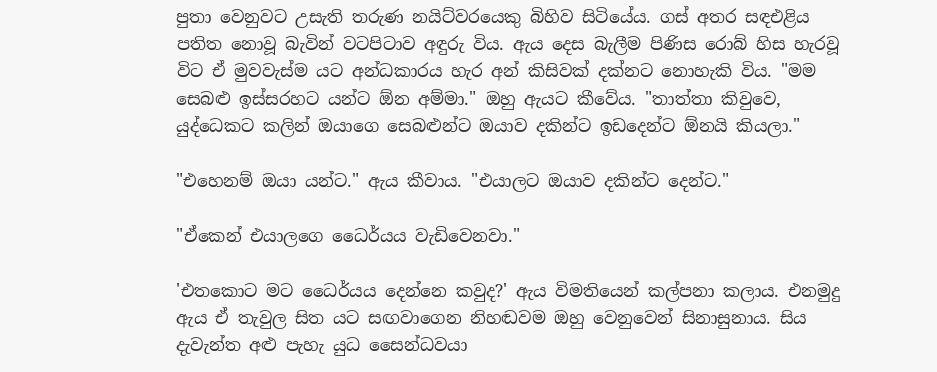පුතා වෙනුවට උසැති තරුණ නයිට්වරයෙකු බිහිව සිටියේය. ගස් අතර සඳඑළිය පතිත නොවූ බැවින් වටපිටාව අඳුරු විය. ඇය දෙස බැලීම පිණිස රොබ් හිස හැරවූ විට ඒ මුවවැස්ම යට අන්ධකාරය හැර අන් කිසිවක් දක්නට නොහැකි විය. "මම සෙබළු ඉස්සරහට යන්ට ඕන අම්මා." ඔහු ඇයට කීවේය. "තාත්තා කිවුවෙ, යුද්ධෙකට කලින් ඔයාගෙ සෙබළුන්ට ඔයාව දකින්ට ඉඩදෙන්ට ඕනයි කියලා."

"එහෙනම් ඔයා යන්ට." ඇය කීවාය. "එයාලට ඔයාව දකින්ට දෙන්ට."

"ඒකෙන් එයාලගෙ ධෛර්යය වැඩිවෙනවා."

'එතකොට මට ධෛර්යය දෙන්නෙ කවුද?' ඇය විමතියෙන් කල්පනා කලාය. එනමුදු ඇය ඒ තැවුල සිත යට සඟවාගෙන නිහඬවම ඔහු වෙනුවෙන් සිනාසුනාය. සිය දැවැන්ත අළු පැහැ යුධ සෛන්ධවයා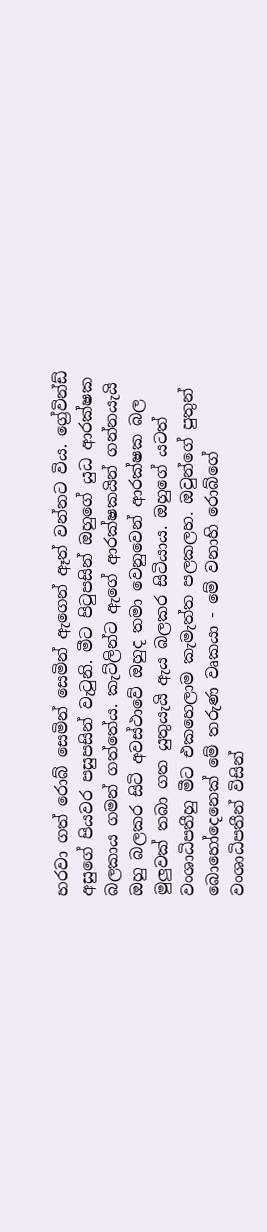හරවා ගත් රොබ් සෙමින් සෙමින් ඇගෙන් ඈත් වන්නට විය. ග්‍රේවින්ඩ් අසුගේ පියවර පසුපසින් වැටුනි. මීට පිටුපසින් ඔහුගේ යුධ ආරක්ෂක බලකාය ගමන් ගත්තේය. කැට්ලින්ට ඇගේ ආරක්ෂකයින් ගන්නයැයි ඔහු බලකර සිටි අවස්ථාවේ ඔහුද තමා වෙනුවෙන් ආරක්ෂක බල මුලුවක් තබා ගත යුතුයැයි ඇය බලකර සිටියාය. ඔහුගේ යටත් වංශාධිපතීහු මීට එකහෙලාම කැමැත්ත පලකලහ. ඔවුන්ගේ පුතුන් බොහෝදෙනෙක් මේ තරුණ වෘකයා - මේ වනාහි රොබ්ගේ වංශාධිපතීන් විසින්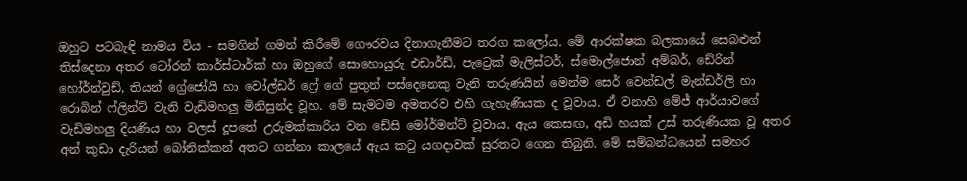ඔහුට පටබැඳි නාමය විය - සමගින් ගමන් කිරීමේ ගෞරවය දිනාගැනීමට තරග කලෝය. මේ ආරක්ෂක බලකායේ සෙබළුන් තිස්දෙනා අතර ටෝරන් කාර්ස්ටාර්ක් හා ඔහුගේ සොහොයුරු එඩාර්ඩ්, පැට්‍රෙක් මැලිස්ටර්, ස්මොල්ජොන් අම්බර්, ඩේරින් හෝර්න්වුඩ්, තියන් ග්‍රේජෝයි හා වෝල්ඩර් ෆ්‍රේ ගේ පුතුන් පස්දෙනෙකු වැනි තරුණයින් මෙන්ම සෙර් වෙන්ඩල් මැන්ඩර්ලි හා රොබින් ෆ්ලින්ට් වැනි වැඩිමහලු මිනිසුන්ද වූහ. මේ සැමටම අමතරව එහි ගැහැණියක ද වූවාය. ඒ වනාහි මේජ් ආර්යාවගේ වැඩිමහලු දියණිය හා වලස් දූපතේ උරුමක්කාරිය වන ඩේසි මෝර්මන්ට් වූවාය. ඇය කෙසඟ, අඩි හයක් උස් තරුණියක වූ අතර අන් කුඩා දැරියන් බෝනික්කන් අතට ගන්නා කාලයේ ඇය කටු යගදාවක් සුරතට ගෙන තිබුනි. මේ සම්බන්ධයෙන් සමහර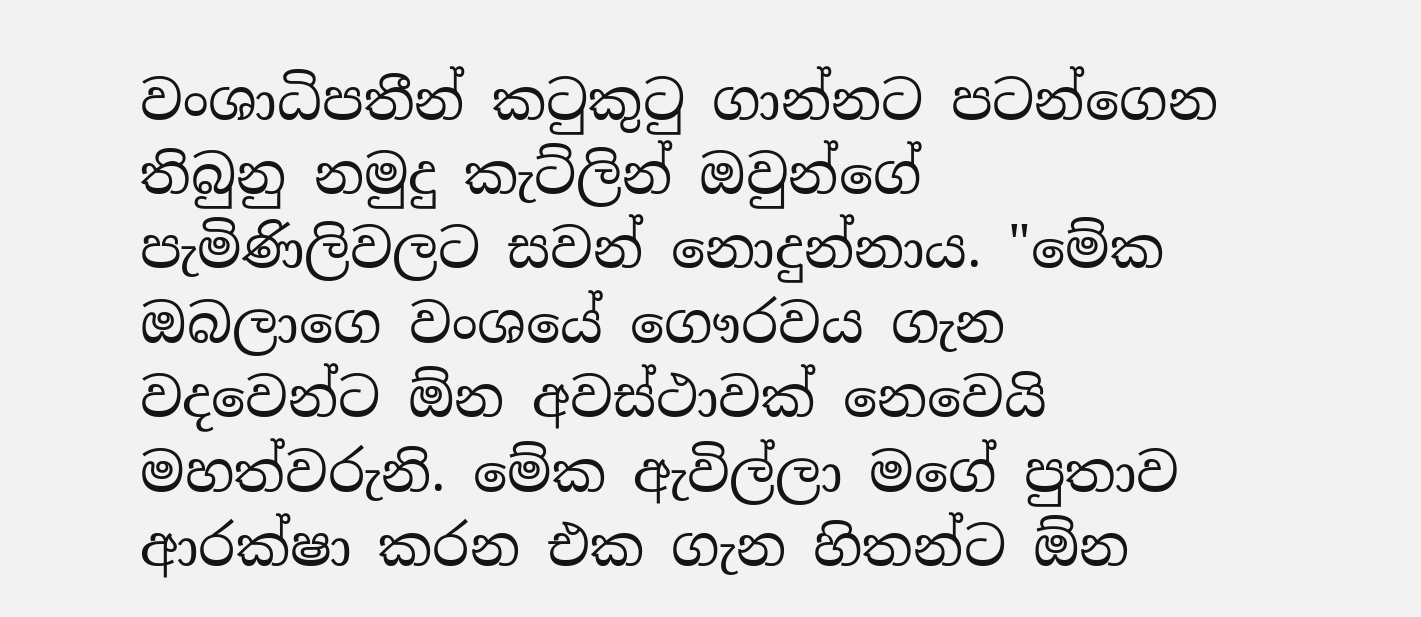වංශාධිපතීන් කටුකුටු ගාන්නට පටන්ගෙන තිබුනු නමුදු කැට්ලින් ඔවුන්ගේ පැමිණිලිවලට සවන් නොදුන්නාය. "මේක ඔබලාගෙ වංශයේ ගෞරවය ගැන වදවෙන්ට ඕන අවස්ථාවක් නෙවෙයි මහත්වරුනි. මේක ඇවිල්ලා මගේ පුතාව ආරක්ෂා කරන එක ගැන හිතන්ට ඕන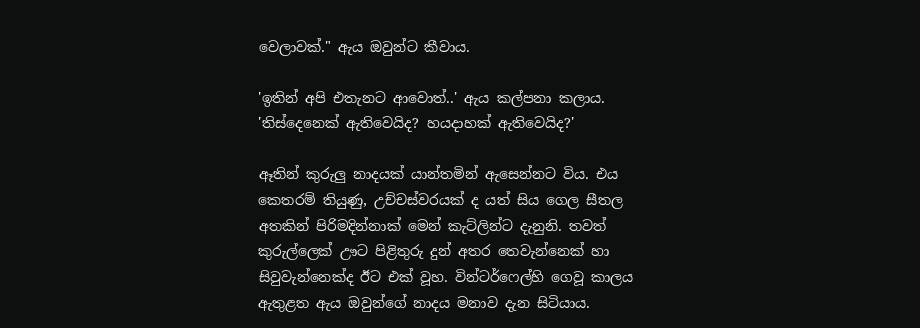වෙලාවක්." ඇය ඔවුන්ට කීවාය.

'ඉතින් අපි එතැනට ආවොත්..' ඇය කල්පනා කලාය. 'තිස්දෙනෙක් ඇතිවෙයිද? හයදාහක් ඇතිවෙයිද?'

ඈතින් කුරුලු නාදයක් යාන්තමින් ඇසෙන්නට විය. එය කෙතරම් තියුණු, උච්චස්වරයක් ද යත් සිය ගෙල සීතල අතකින් පිරිමදින්නාක් මෙන් කැට්ලින්ට දැනුනි. තවත් කුරුල්ලෙක් ඌට පිළිතුරු දුන් අතර තෙවැන්නෙක් හා සිවුවැන්නෙක්ද ඊට එක් වූහ. වින්ටර්ෆෙල්හි ගෙවූ කාලය ඇතුළත ඇය ඔවුන්ගේ නාදය මනාව දැන සිටියාය.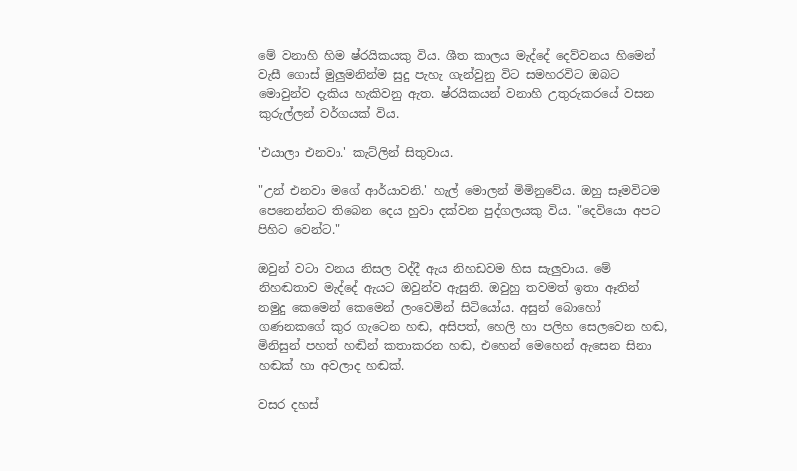මේ වනාහි හිම ෂ්රයිකයකු විය. ශීත කාලය මැද්දේ දෙව්වනය හිමෙන් වැසී ගොස් මුලුමනින්ම සුදු පැහැ ගැන්වුනු විට සමහරවිට ඔබට මොවුන්ව දැකිය හැකිවනු ඇත. ෂ්රයිකයන් වනාහි උතුරුක‍රයේ වසන කුරුල්ලන් වර්ගයක් විය.

'එයාලා එනවා.' කැට්ලින් සිතුවාය.

"උන් එනවා මගේ ආර්යාවනි.' හැල් මොලන් මිමිනුවේය. ඔහු සෑමවිටම පෙනෙන්නට තිබෙන දෙය හුවා දක්වන පුද්ගලයකු විය. "දෙවියො අපට පිහිට වෙන්ට."

ඔවුන් වටා වනය නිසල වද්දී ඇය නිහඩවම හිස සැලුවාය. මේ නිහඬතාව මැද්දේ ඇයට ඔවුන්ව ඇසුනි. ඔවුහු තවමත් ඉතා ඈතින් නමුදු කෙමෙන් කෙමෙන් ලංවෙමින් සිටියෝය. අසුන් බොහෝ ගණනකගේ කුර ගැටෙන හඬ, අසිපත්, හෙලි හා පලිහ සෙලවෙන හඬ, මිනිසුන් පහත් හඬින් කතාකරන හඬ, එහෙන් මෙහෙන් ඇසෙන සිනා හඬක් හා අවලාද හඬක්.

වසර දහස්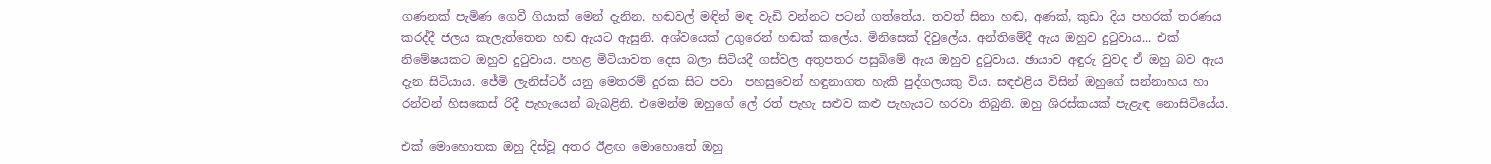ගණනක් පැමිණ ගෙවී ගියාක් මෙන් දැනින. හඬවල් මඳින් මඳ වැඩි වන්නට පටන් ගත්තේය. තවත් සිනා හඬ, අණක්, කුඩා දිය පහරක් තරණය කරද්දී ජලය කැලැත්තෙන හඬ ඇයට ඇසුනි. අශ්වයෙක් උගුරෙන් හඬක් කලේය. මිනිසෙක් දිවුලේය. අන්තිමේදී ඇය ඔහුව දුටුවාය... එක් නිමේෂයකට ඔහුව දුටුවාය. පහළ මිටියාවත දෙස බලා සිටියදී ගස්වල අතුපතර පසුබිමේ ඇය ඔහුව දුටුවාය. ඡායාව අඳුරු වුවද ඒ ඔහු බව ඇය දැන සිටියාය. ජේමි ලැනිස්ටර් යනු මෙතරම් දුරක සිට පවා  පහසුවෙන් හඳුනාගත හැකි පුද්ගලයකු විය. සඳඑළිය විසින් ඔහුගේ සන්නාහය හා රන්වන් හිසකෙස් රිදී පැහැයෙන් බැබළිනි. එමෙන්ම ඔහුගේ ලේ රත් පැහැ සළුව කළු පැහැයට හරවා තිබුනි. ඔහු ශිරස්කයක් පැළැඳ නොසිටියේය.

එක් මොහොතක ඔහු දිස්වූ අතර ඊළඟ මොහොතේ ඔහු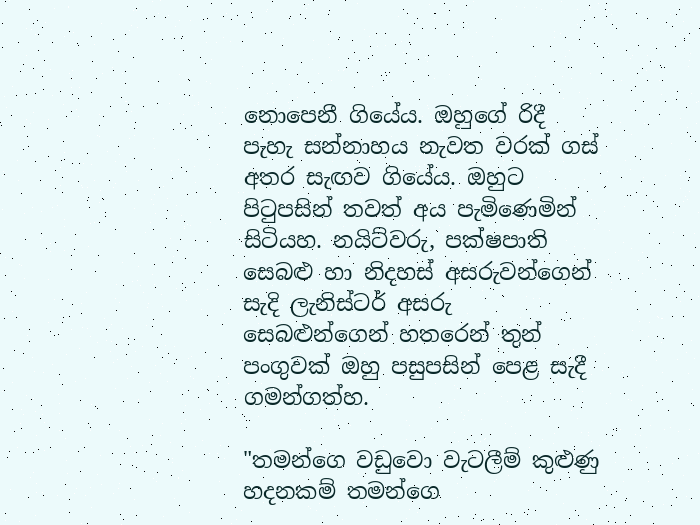නොපෙනී ගියේය. ඔහුගේ රිදී පැහැ සන්නාහය නැවත වරක් ගස් අතර සැඟව ගියේය. ඔහුට පිටුපසින් තවත් අය පැමිණෙමින් සිටියහ. නයිට්වරු, පක්ෂපාති සෙබළු හා නිදහස් අසරුවන්ගෙන් සැදි ලැනිස්ටර් අසරු සෙබළුන්ගෙන් හතරෙන් තුන් පංගුවක් ඔහු පසුපසින් පෙළ සැදී ගමන්ගත්හ.

"තමන්ගෙ වඩුවො වැටලීම් කුළුණු හදනකම් තමන්ගෙ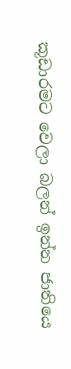කූඩාරමට වෙලා බලන් ඉන්න ජාතියෙ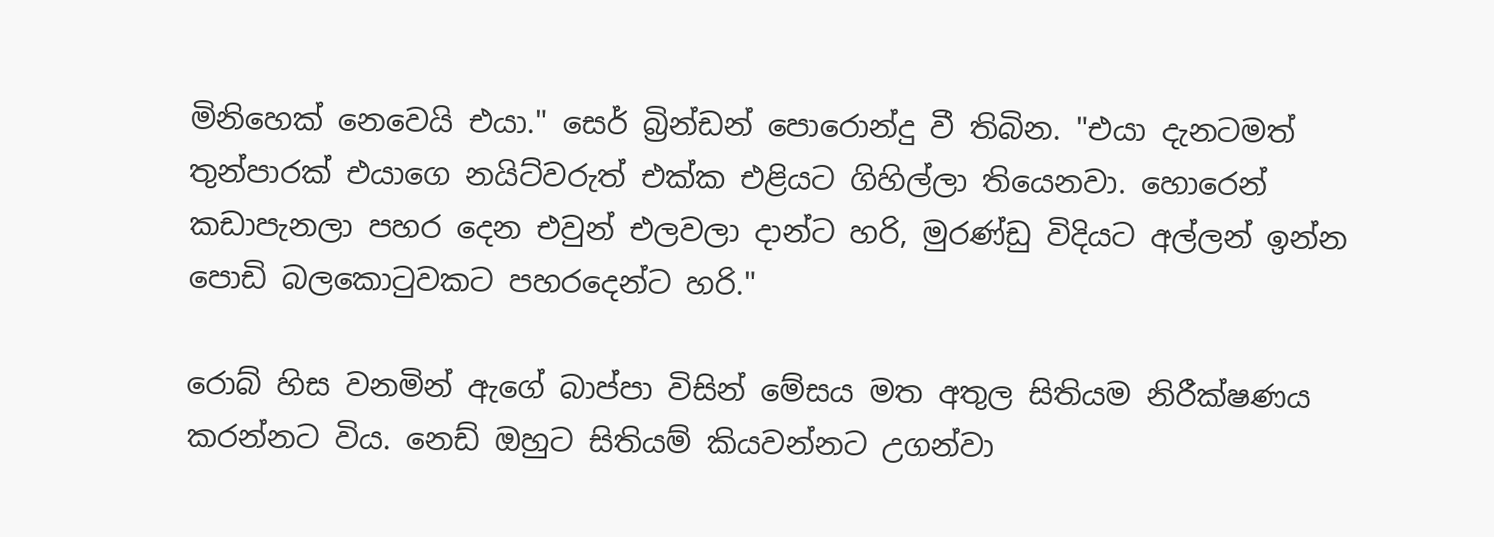මිනිහෙක් නෙවෙයි එයා." සෙර් බ්‍රින්ඩන් පොරොන්දු වී තිබින‍. "එයා දැනටමත් තුන්පාරක් එයාගෙ නයිට්වරුත් එක්ක එළියට ගිහිල්ලා තියෙනවා. හොරෙන් කඩාපැනලා පහර දෙන එවුන් එලවලා දාන්ට හරි, මුරණ්ඩු විදියට අල්ලන් ඉන්න පොඩි බලකොටුවකට පහරදෙන්ට හරි."

රොබ් හිස වනමින් ඇගේ බාප්පා විසින් මේසය මත අතුල සිතියම නිරීක්ෂණය කරන්නට විය. නෙඩ් ඔහුට සිතියම් කියවන්නට උගන්වා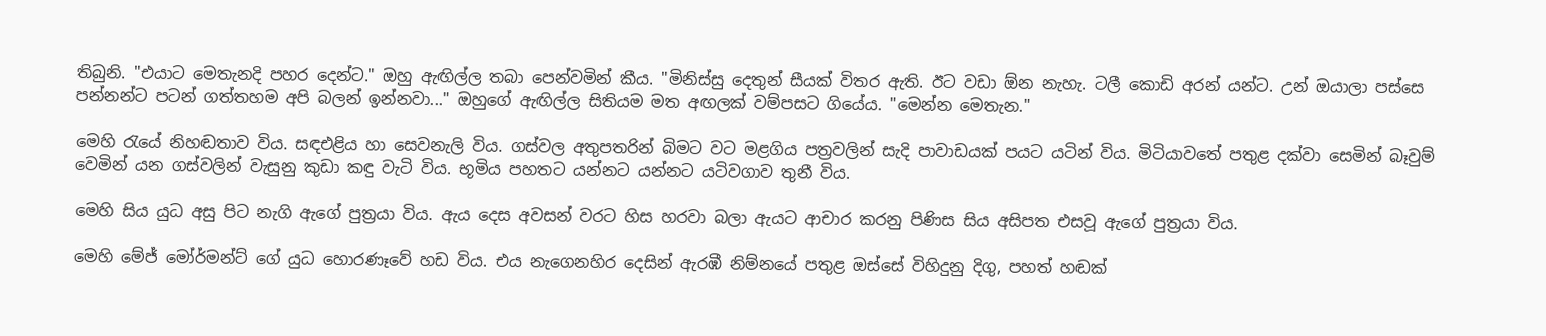තිබුනි‍. "එයාට මෙතැනදි පහර දෙන්ට." ඔහු ඇඟිල්ල තබා පෙන්වමින් කීය. "මිනිස්සු දෙතුන් සීයක් විතර ඇති. ඊට වඩා ඕන නැහැ. ටලී කොඩි අරන් යන්ට. උන් ඔයාලා පස්සෙ පන්නන්ට පටන් ගත්තහම අපි බලන් ඉන්නවා..." ඔහුගේ ඇඟිල්ල සිතියම මත අඟලක් වම්පසට ගියේය. "මෙන්න මෙතැන."

මෙහි රැයේ නිහඬතාව විය. සඳඑළිය හා සෙවනැලි විය. ගස්වල අතුපතරින් බිමට වට මළගිය පත්‍රවලින් සැදි පාවාඩයක් පයට යටින් විය. මිටියාවතේ පතුළ දක්වා සෙමින් බෑවුම් වෙමින් යන ගස්වලින් වැසුනු කුඩා කඳු වැටි විය. භූමිය පහතට යන්නට යන්නට යටිවගාව තුනී විය.

මෙහි සිය යුධ අසු පිට නැගි ඇගේ පුත්‍රයා විය. ඇය දෙස අවසන් වරට හිස හරවා බලා ඇයට ආචාර කරනු පිණිස සිය අසිපත එසවූ ඇගේ පුත්‍රයා විය.

මෙහි මේජ් මෝර්මන්ට් ගේ යුධ හොරණෑවේ හඩ විය. එය නැගෙනහිර දෙසින් ඇරඹී නිම්නයේ පතුළ ඔස්සේ විහිදුනු දිගු, පහත් හඬක්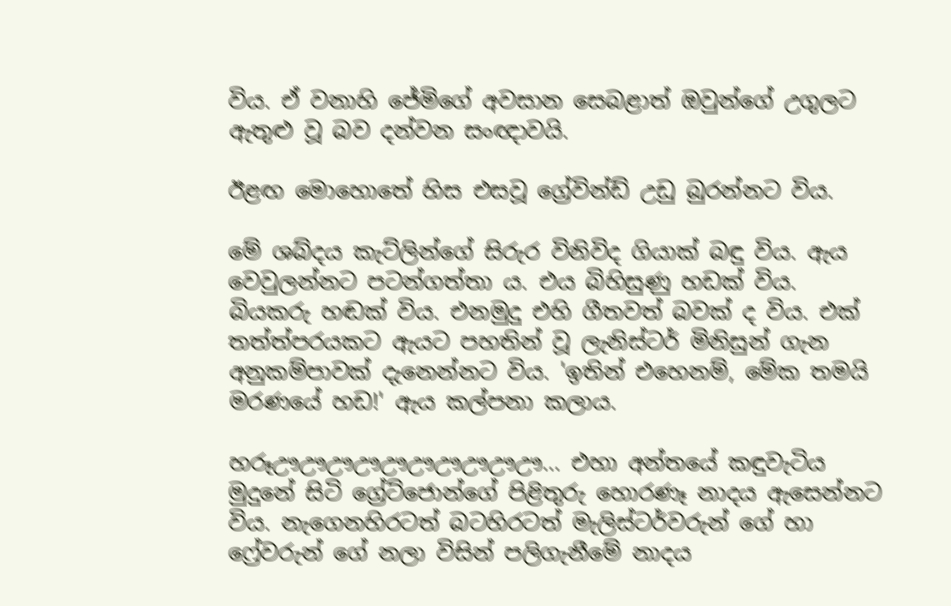විය. ඒ වනාහි ජේමිගේ අවසාන සෙබළාත් ඔවුන්ගේ උගුලට ඇතුළු වූ බව දන්වන සංඥාවයි‍.

ඊළඟ මොහොතේ හිස එසවූ ග්‍රේවින්ඩ් උඩු බුරන්නට විය.

මේ ශබ්දය කැට්ලින්ගේ සිරුර විනිවිද ගියාක් බඳු විය. ඇය වෙවුලන්නට පටන්ගත්තා ය. එය බිහිසුණු හඩක් විය. බියකරු හඬක් විය. එනමුදු එහි ගීතවත් බවක් ද විය. එක් තත්ත්පරයකට ඇයට පහතින් වූ ලැනිස්ටර් මිනිසුන් ගැන අනුකම්පාවක් දැනෙන්නට විය. 'ඉතින් එහෙනම්, මේක තමයි මරණයේ හඩ!' ඇය කල්පනා කලාය.

හරූඌඌඌඌඌඌඌඌඌඌ... එහා අන්තයේ කඳුවැටිය මුදුනේ සිටි ග්‍රේට්ජොන්ගේ පිළිතුරු හොරණෑ නාදය ඇසෙන්නට විය. නැගෙනහිරටත් බටහිරටත් මැලිස්ටර්වරුන් ගේ හා ෆ්‍රේවරුන් ගේ නලා විසින් පලිගැනීමේ නාදය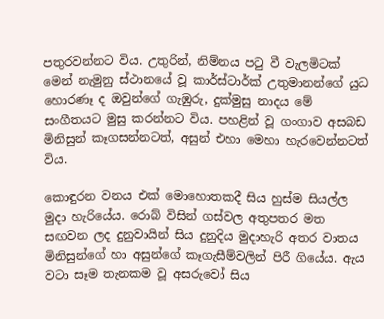පතුරවන්නට විය. උතුරින්, නිම්නය පටු වී වැලමිටක් මෙන් නැමුනු ස්ථානයේ වූ කාර්ස්ටාර්ක් උතුමානන්ගේ යුධ හොරණෑ ද ඔවුන්ගේ ගැඹුරු, දුක්මුසු නාදය මේ සංගීතයට මුසු කරන්නට විය‍. පහළින් වූ ගංගාව අසබඩ මිනිසුන් කෑගසන්නටත්, අසුන් එහා මෙහා හැරවෙන්නටත් විය.

කොඳුරන වනය එක් මොහොතකදී සිය හුස්ම සියල්ල මුදා හැරියේය. රොබ් විසින් ගස්වල අතුපතර මත සඟවන ලද දුනුවායින් සිය දුනුදිය මුදාහැරි අතර වාතය මිනිසුන්ගේ හා අසුන්ගේ කෑගැසීම්වලින් පිරී ගියේය. ඇය වටා සෑම තැනකම වූ අසරුවෝ සිය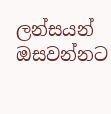ලන්සයන් ඔසවන්නට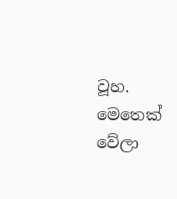වූහ. මෙතෙක් වේලා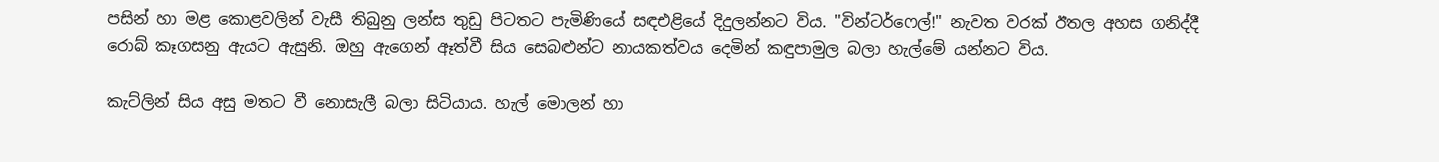පසින් හා මළ කොළවලින් වැසී තිබුනු ලන්ස තුඩු පිටතට පැමිණියේ සඳඑළියේ දිදුලන්නට විය. "වින්ටර්ෆෙල්!" නැවත වරක් ඊතල අහස ගනිද්දී රොබ් කෑගසනු ඇයට ඇසුනි. ඔහු ඇගෙන් ඈත්වී සිය සෙබළුන්ට නායකත්වය දෙමින් කඳුපාමුල බලා හැල්මේ යන්නට විය.

කැට්ලින් සිය අසු මතට වී නොසැලී බලා සිටියාය. හැල් මොලන් හා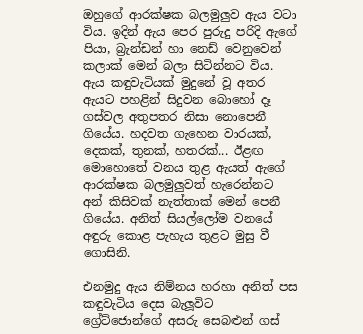ඔහුගේ ආරක්ෂක බලමුලුව ඇය වටා විය. ඉදින් ඇය පෙර පුරුදු පරිදි ඇගේ පියා, බ්‍රැන්ඩන් හා නෙඩ් වෙනුවෙන් කලාක් මෙන් බලා සිටින්නට විය. ඇය කඳුවැටියක් මුදුනේ වූ අතර ඇයට පහළින් සිදුවන ‍‍බොහෝ දෑ ගස්වල අතුපතර නිසා නොපෙනී ගියේය. හදවත ගැහෙන වාරයක්, දෙකක්, තුනක්, හතරක්... ඊළඟ මොහොතේ වනය තුළ ඇයත් ඇගේ ආරක්ෂක බලමුලුවත් හැරෙන්නට අන් කිසිවක් නැත්තාක් මෙන් පෙනී ගියේය. අනිත් සියල්ලෝම වනයේ අඳුරු කොළ පැහැය තුළට මුසු වී ගොසිනි.

එනමුදු ඇය නිම්නය හරහා අනිත් පස කඳුවැටිය දෙස බැලූවිට ග්‍රේට්ජොන්ගේ ‍අසරු සෙබළුන් ගස්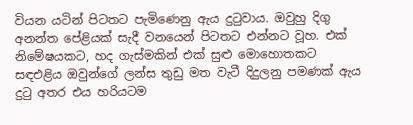වියන යටින් පිටතට පැමිණෙනු ඇය දුටුවාය. ඔවුහු දිගු අනන්ත පේළියක් සැදී වනයෙන් පිටතට එන්නට වූහ. එක් නිමේෂයකට, හද ගැස්මකින් එක් සුළු මොහොතකට සඳඑළිය ඔවුන්ගේ ලන්ස තුඩු මත වැටී දිදුලනු පමණක් ඇය දුටු අතර එය හරියටම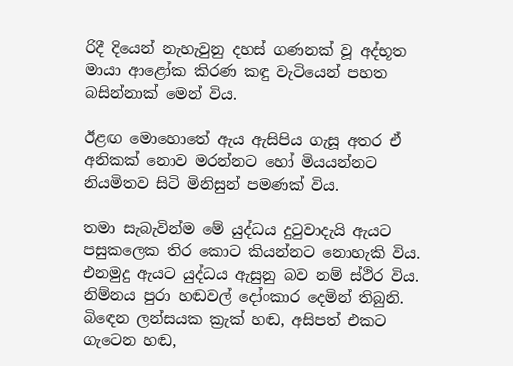රිදී දියෙන් නැහැවුනු දහස් ගණනක් වූ අද්භූත මායා ආළෝක කිරණ කඳු වැටියෙන් පහත බසින්නාක් මෙන් විය.

ඊළඟ මොහොතේ ඇය ඇසිපිය ගැසූ අතර ඒ අනිකක් නොව මරන්නට හෝ මියයන්නට නියමිතව සිටි මිනිසුන් පමණක් විය.

තමා සැබැවින්ම මේ යුද්ධය දුටුවාදැයි ඇයට පසුකලෙක තිර ‍කොට කියන්නට නොහැකි විය. එනමුදු ඇයට යුද්ධය ඇසුනු බව නම් ස්ථිර විය. නිම්නය පුරා හඬවල් දෝංකාර දෙමින් තිබුනි. බිඳෙන ලන්සයක ක්‍රැක් හඬ, අසිපත් එකට ගැටෙන හඬ,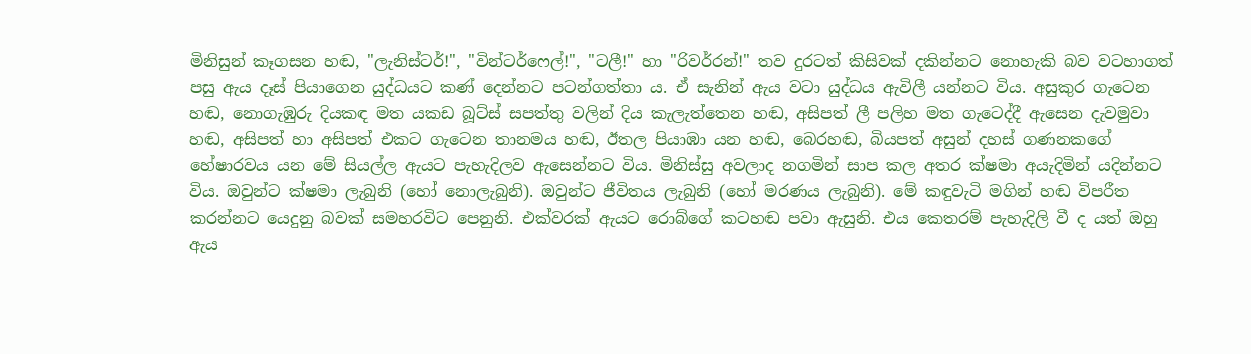මිනිසුන් කෑගසන හඬ, "ලැනිස්ටර්!", "වින්ටර්ෆෙල්!", "ටලී!" හා "රිවර්රන්!" තව දුරටත් කිසිවක් දකින්නට නොහැකි බව වටහාගත් පසු ඇය දෑස් පියාගෙන යුද්ධයට කණ් දෙන්නට පටන්ගත්තා ය. ඒ සැනින් ඇය වටා යුද්ධය ඇවිලී යන්නට විය. අසුකුර ගැටෙන හඬ, නොගැඹුරු දියකඳ මත යකඩ බූට්ස් සපත්තු වලින් දිය කැලැත්තෙන හඬ, අසිපත් ලී පලිහ මත ගැටෙද්දී ඇසෙන දැවමුවා හඬ, අසිපත් හා අසිපත් එක‍ට ගැටෙන තානමය හඬ, ඊතල පියාඹා යන හඬ, බෙරහඬ, බියපත් අසුන් දහස් ගණනකගේ හේෂාරවය යන මේ සියල්ල ඇයට පැහැදිලව ඇසෙන්නට විය. මිනිස්සු අවලාද නගමින් සාප කල අතර ක්ෂමා අයැදිමින් යදින්නට විය. ඔවුන්ට ක්ෂමා ලැබුනි (හෝ නොලැබුනි). ඔවුන්ට ජීවිතය ලැබුනි (හෝ මරණය ලැබුනි). මේ කඳුවැටි මගින් හඬ විපරීත කරන්නට යෙදුනු බවක් සමහරවිට පෙනුනි. එක්වරක් ඇයට රොබ්ගේ කටහඬ පවා ඇසුනි. එය කෙතරම් පැහැදිලි වී ද යත් ඔහු ඇය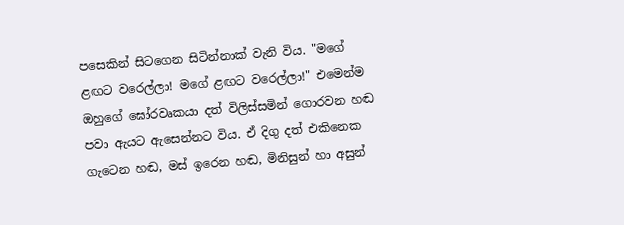පසෙකින් සිටගෙන සිටින්නාක් වැනි විය. "මගේ ළඟට වරෙල්ලා! මගේ ළඟට වරෙල්ලා!" එමෙන්ම ඔහුගේ ඝෝරවෘකයා දත් විලිස්සමින් ගොරවන හඬ පවා ඇයට ඇසෙන්නට විය. ඒ දිගු දත් එකිනෙක ගැටෙන හඬ, මස් ඉරෙන හඬ, මිනිසුන් හා අසුන්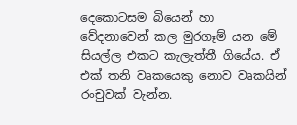දෙකොටසම බියෙන් හා වේදනාවෙන් කල මුරගෑම් යන මේ සියල්ල එකට කැලැත්තී ගියේය. ඒ එක් තනි වෘකයෙකු නොව වෘකයින් රංචුවක් වැන්න.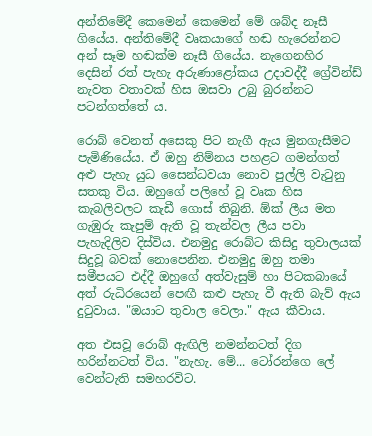අන්තිමේදී කෙමෙන් කෙමෙන් මේ ශබ්ද නෑසී ගියේය. අන්තිමේදී වෘකයාගේ හඬ හැරෙන්නට අන් සෑම හඬක්ම නෑසී ගියේය. නැගෙනහිර දෙසින් රත් පැහැ අරුණාළෝකය උදාවද්දී ග්‍රේවින්ඩ් නැවත වතාවක් හිස ඔසවා උබු බුරන්නට පටන්ගත්තේ ය.

රොබ් වෙනත් අසෙකු පිට නැගී ඇය මුනගැසීමට පැමිණියේය. ඒ ඔහු නිම්නය පහළට ගමන්ගත් අළු පැහැ යුධ සෛන්ධවයා නොව පුල්ලි වැටුනු සතකු විය. ඔහුගේ පලිහේ වූ වෘක හිස කැබලිවලට කැඩී ගොස් තිබුනි. ඕක් ලීය මත ගැඹුරු කැපුම් ඇති වූ තැන්වල ලීය පවා පැහැදිලිව දිස්විය. එනමුදු රොබ්ට කිසිදු තුවාලයක් සිදුවූ බවක් නොපෙනින. එනමුදු ඔහු තමා සමීපයට එද්දී ඔහුගේ අත්වැසුම් හා පිටකබායේ අත් රුධිරයෙන් පෙඟී කළු පැහැ වී ඇති බැව් ඇය දුටුවාය. "ඔයාට තුවාල වෙලා." ඇය කීවාය.

අත එසවූ රොබ් ඇඟිලි නමන්නටත් දිග හරින්නටත් විය. "නැහැ. මේ... ටෝරන්ගෙ ලේ වෙන්ටැති සමහරවිට.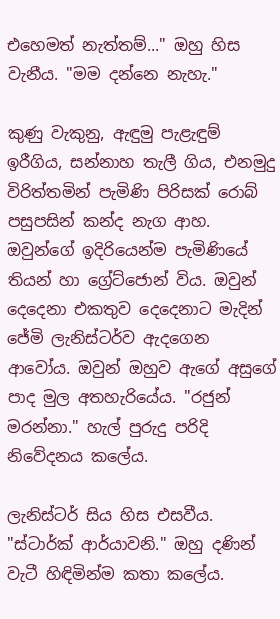එහෙමත් නැත්තම්..." ඔහු හිස වැනීය. "මම දන්නෙ නැහැ."

කුණු වැකුනු, ඇඳුමු පැළැඳුම් ඉරීගිය, සන්නාහ තැලී ගිය, එනමුදු විරිත්තමින් පැමිණි පිරිසක් රොබ් පසුපසින් කන්ද නැග ආහ. ඔවුන්ගේ ඉදිරියෙන්ම පැමිණියේ තියන් හා ග්‍රේට්ජොන් විය. ඔවුන් දෙදෙනා එකතුව දෙදෙනාට මැදින් ජේමි ලැනිස්ටර්ව ඇදගෙන ආවෝය. ඔවුන් ඔහුව ඇගේ අසුගේ පාද මුල අතහැරියේය. "රජුන් මරන්නා." හැල් පුරුදු පරිදි නිවේදනය කලේය.

ලැනිස්ටර් සිය හිස එසවීය. "ස්ටාර්ක් ආර්යාවනි." ඔහු දණින් වැටී හිඳිමින්ම කතා කලේය.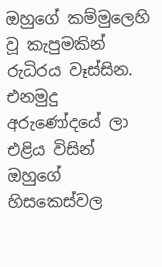ඔහුගේ කම්මුලෙහි වූ කැපුමකින් රුධිරය වෑස්සින. එනමුදු අරුණෝදයේ ලා එළිය විසින් ඔහුගේ හිසකෙස්වල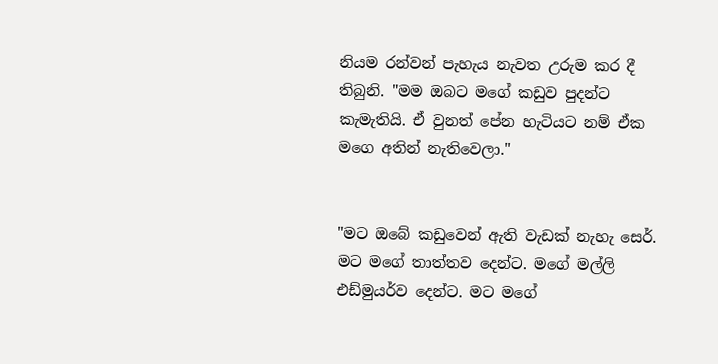නියම රන්වන් පැහැය නැවත උරුම කර දී තිබුනි. "මම ඔබට මගේ කඩුව පුදන්ට කැමැතියි. ඒ වුනත් ‍පේන හැටියට නම් ඒක මගෙ අතින් නැතිවෙලා."


"මට ඔබේ කඩුවෙන් ඇති වැඩක් නැහැ සෙර්. මට මගේ තාත්තව දෙන්ට. මගේ මල්ලි එඩ්මුයර්ව දෙන්ට. මට මගේ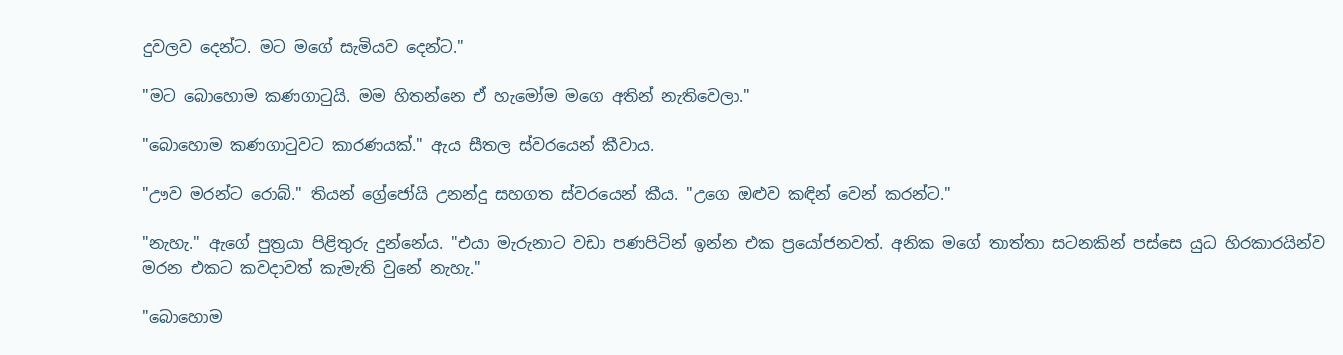දුවලව දෙන්ට. මට මගේ සැමියව දෙන්ට."

"මට බොහොම කණගාටුයි. මම හිතන්නෙ ඒ හැමෝම මගෙ අතින් නැතිවෙලා."

"බොහොම කණගාටුවට කාරණයක්." ඇය සීතල ස්වරයෙන් කීවාය.

"ඌව මරන්ට රොබ්." තියන් ග්‍රේජෝයි උනන්දු සහගත ස්වරයෙන් කීය. "උගෙ ඔළුව කඳින් වෙන් කරන්ට."

"නැහැ." ඇගේ පුත්‍රයා පිළිතුරු දුන්නේය. "එයා මැරුනාට වඩා පණපිටින් ඉන්න එක ප්‍රයෝජනවත්. අනික මගේ තාත්තා සටනකින් පස්සෙ යුධ හිරකාරයින්ව මරන එකට කවදාවත් කැමැති වුනේ නැහැ."

"බොහොම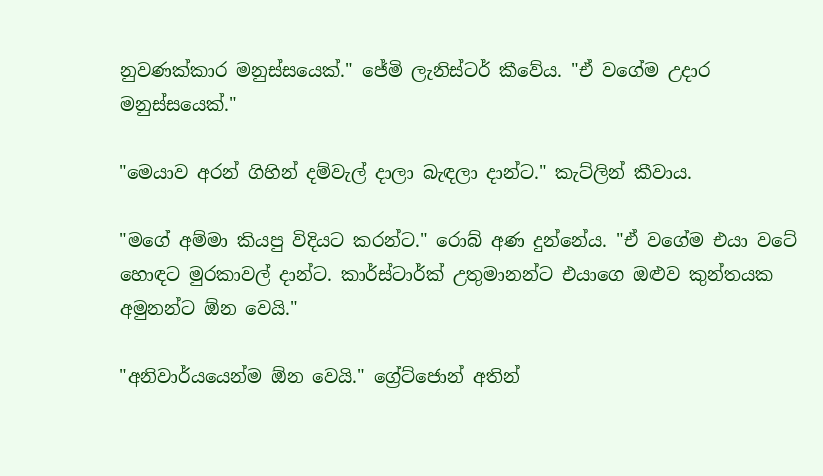නුවණක්කාර මනුස්සයෙක්." ජේමි ලැනිස්ටර් කීවේය. "ඒ වගේම උදාර මනුස්සයෙක්."

"මෙයාව අරන් ගිහින් දම්වැල් දාලා බැඳලා දාන්ට." කැට්ලින් කීවාය.

"මගේ අම්මා කියපු විදියට කරන්ට." රොබ් අණ දුන්නේය. "ඒ වගේම එයා වටේ හොඳට මුරකාවල් දාන්ට. කාර්ස්ටාර්ක් උතුමානන්ට එයාගෙ ඔළුව කුන්තයක අමුනන්ට ඕන වෙයි."

"අනිවාර්යයෙන්ම ඕන වෙයි." ග්‍රේට්ජොන් අතින්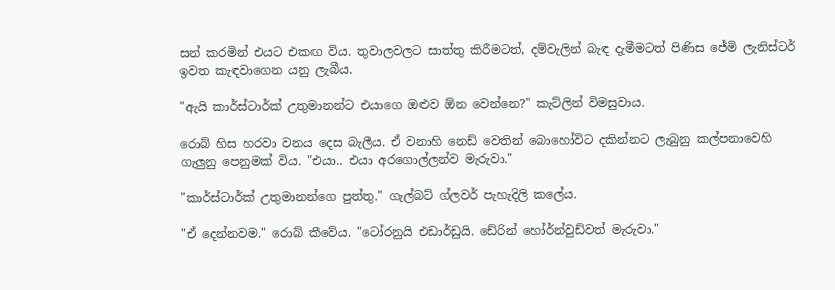සන් කරමින් එයට එකඟ විය. තුවාලවලට සාත්තු කිරීමටත්, දම්වැලින් බැඳ දැමීමටත් පිණිස ජේමි ලැනිස්ටර් ඉවත කැඳවාගෙන යනු ලැබීය.

"ඇයි කාර්ස්ටාර්ක් උතුමානන්ට එයාගෙ ඔළුව ඕන වෙන්නෙ?" කැට්ලින් විමසුවාය.

රොබ් හිස හරවා වනය දෙස බැලීය. ඒ වනාහි නෙඩ් වෙතින් බොහෝවිට දකින්නට ලැබුනු කල්පනාවෙහි ගැලුනු පෙනුමක් විය. "එයා.. එයා අරගොල්ලන්ව මැරුවා."

"කාර්ස්ටාර්ක් උතුමානන්ගෙ පුත්තු." ගැල්බට් ග්ලවර් පැහැදිලි කලේය.

"ඒ දෙන්නවම." රොබ් කීවේය. "ටෝරනුයි එඩාර්ඩුයි. ඩේරින් හෝර්න්වුඩ්වත් මැරුවා."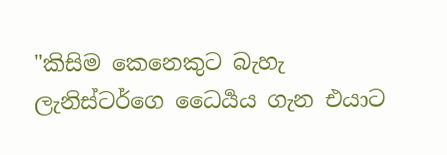"කිසිම කෙනෙකුට බැහැ ලැනිස්ටර්ගෙ ධෛර්‍යය ගැන එයාට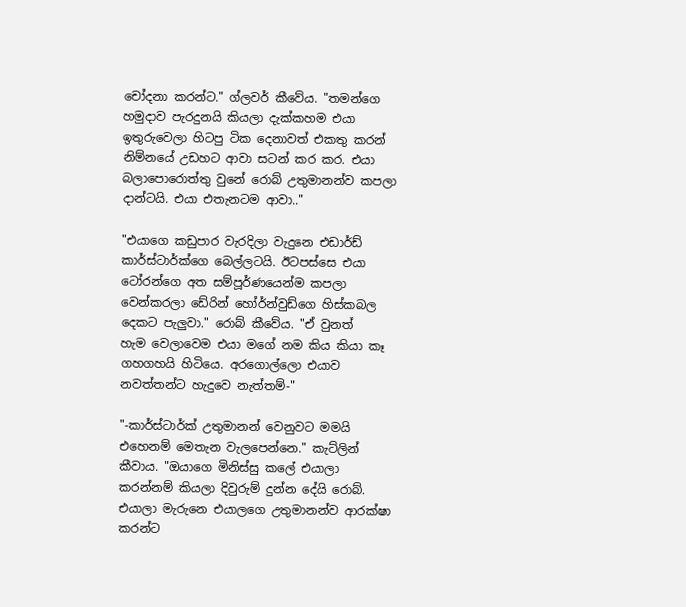චෝදනා කරන්ට." ග්ලවර් කීවේය. "තමන්ගෙ හමුදාව පැරදුනයි කියලා දැක්කහම එයා ඉතුරුවෙලා හිටපු ටික දෙනාවත් එකතු කරන් නිම්නයේ උඩහට ආවා සටන් කර කර. එයා බලාපොරොත්තු වුනේ රොබ් උතුමානන්ව කපලා දාන්ටයි. එයා එතැනටම ආවා.."

"එයාගෙ කඩුපාර වැරදිලා වැදුනෙ එඩාර්ඩ් කාර්ස්ටාර්ක්ගෙ බෙල්ලටයි. ඊටපස්සෙ එයා ටෝරන්ගෙ අත සම්පූර්ණයෙන්ම කපලා වෙන්කරලා ඩේරින් හෝර්න්වුඩ්ගෙ හිස්කබල දෙකට පැලුවා." රොබ් කීවේය. "ඒ වුනත් හැම ‍වෙලාවෙම එයා මගේ නම කිය කියා කෑ ගහගහයි හිටියෙ. අරගොල්ලො එයාව නවත්තන්ට හැදුවෙ නැත්තම්-"

"-කාර්ස්ටාර්ක් උතුමානන් වෙනුවට මමයි එහෙනම් මෙතැන වැලපෙන්නෙ." කැට්ලින් කීවාය. "ඔයාගෙ මිනිස්සු කලේ එයාලා කරන්නම් කියලා දිවුරුම් දුන්න දේයි රොබ්. එයාලා මැරුනෙ එයාලගෙ උතුමානන්ව ආරක්ෂා කරන්ට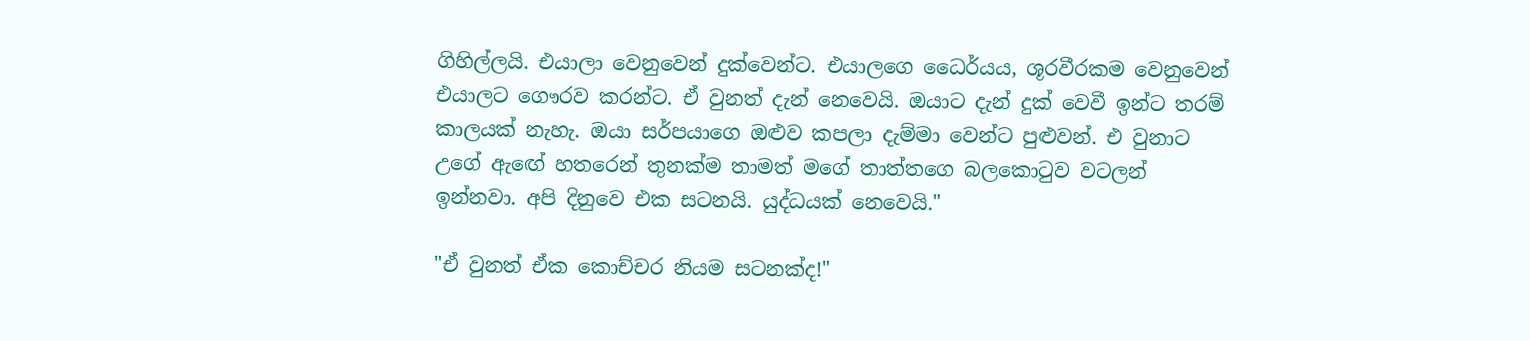ගිහිල්ලයි. එයාලා වෙනුවෙන් දුක්වෙන්ට. එයාලගෙ ධෛර්යය, ශූරවීරකම වෙනුවෙන් එයාලට ගෞරව කරන්ට. ඒ වුනත් දැන් නෙවෙයි. ඔයාට දැන් දුක් වෙවී ඉන්ට තරම් කාලයක් නැහැ. ඔයා සර්පයාගෙ ඔළුව කපලා දැම්මා වෙන්ට පුළුවන්. එ වුනාට උ‍ගේ ඇඟේ හතරෙන් තුනක්ම තාමත් මගේ තාත්තගෙ බලකොටුව වටලන් ඉන්නවා. අපි දිනුවෙ එක සටනයි. යුද්ධයක් නෙවෙයි."

"ඒ වුනත් ඒක කොච්චර නියම සටනක්ද!"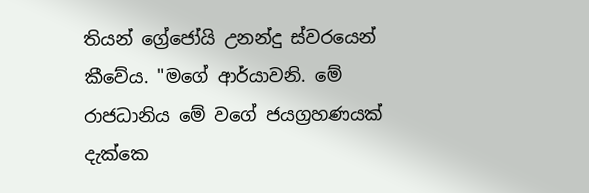තියන් ග්‍රේජෝයි උනන්දු ස්වරයෙන් කීවේය. "මගේ ආර්යාවනි. මේ රාජධානිය මේ වගේ ජයග්‍රහණයක් දැක්කෙ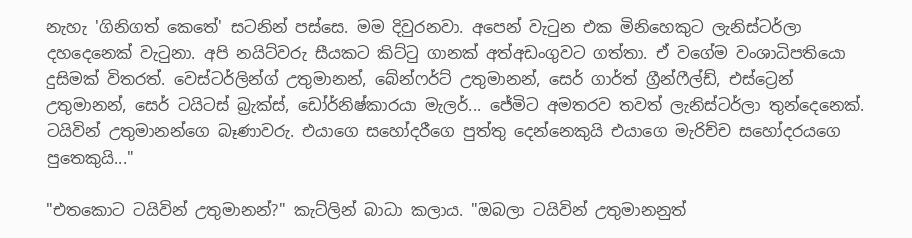නැහැ 'ගිනිගත් කෙතේ' සටනින් පස්සෙ. මම දිවුරනවා. අපෙන් වැටුන එක මිනිහෙකුට ලැනිස්ටර්ලා දහදෙනෙක් වැටුනා. අපි නයිට්වරු සීයකට කිට්ටු ගානක් අත්අඩංගුවට ගත්තා. ඒ වගේම වංශාධිපතියො දුසිමක් විතරත්. වෙස්ටර්ලින්ග් උතුමානන්, බේන්ෆර්ට් උතුමානන්, සෙර් ගාර්ත් ග්‍රීන්ෆීල්ඩ්, එස්ට්‍රෙන් උතුමානන්, සෙර් ටයිටස් බ්‍රැක්ස්, ඩෝර්නිෂ්කාරයා මැලර්... ජේමිට අමතරව තවත් ලැනිස්ටර්ලා තුන්දෙනෙක්. ටයිවින් උතුමානන්ගෙ බෑණාවරු. එයාගෙ සහෝදරීගෙ පුත්තු දෙන්නෙකුයි එයාගෙ මැරිච්ච සහෝදරයගෙ පුතෙකුයි..."

"එතකොට ටයිවින් උතුමානන්?" කැට්ලින් බාධා කලාය. "ඔබලා ටයිවින් උතුමානනුත්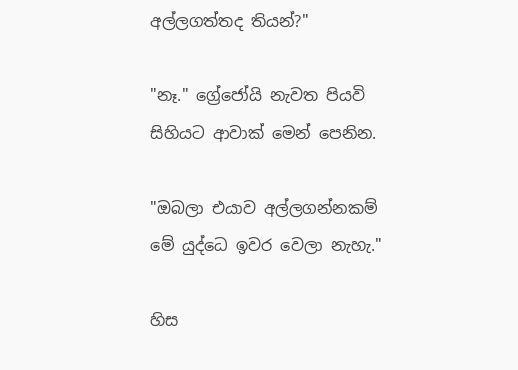අල්ලගත්තද තියන්?"

"නෑ." ග්‍රේජෝයි නැවත පියවි සිහියට ආවාක් මෙන් පෙනින.

"ඔබලා එයාව අල්ලගන්නකම් මේ යුද්ධෙ ඉවර වෙලා නැහැ."

හිස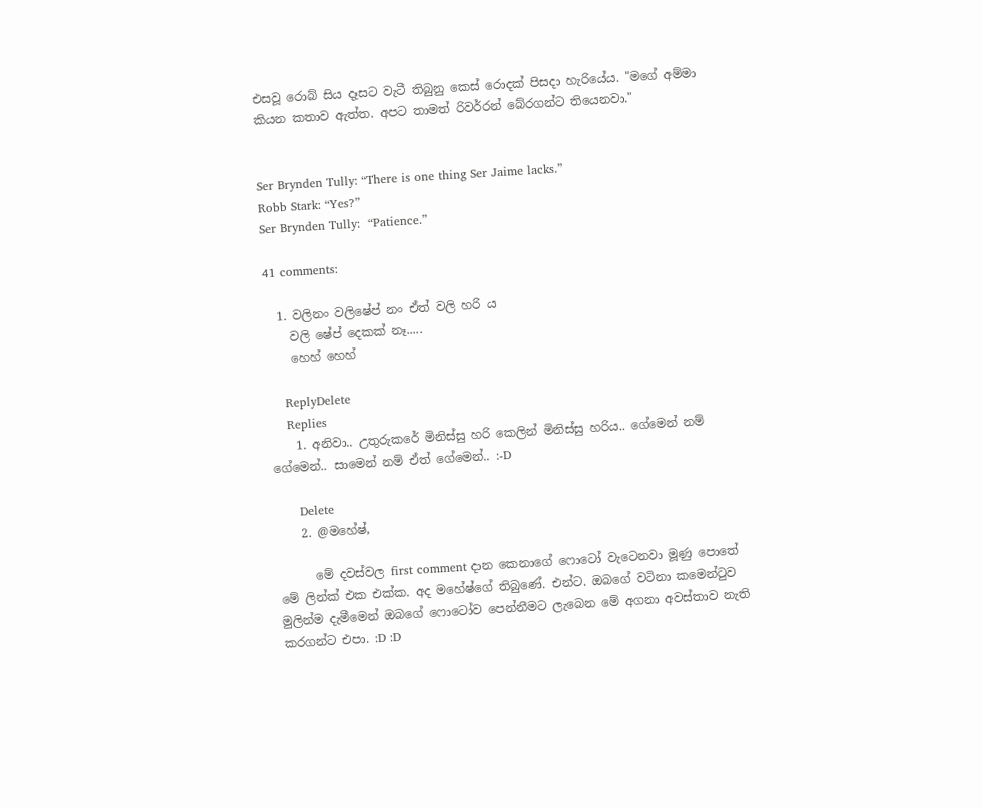එසවූ රොබ් සිය දෑසට වැටී තිබුනු කෙස් රොදක් පිසදා හැරියේය. "මගේ අම්මා කියන කතාව ඇත්ත. අපට තාමත් රිවර්රන් බේරගන්ට තියෙනවා‍."


Ser Brynden Tully: “There is one thing Ser Jaime lacks.”
Robb Stark: “Yes?”
Ser Brynden Tully:  “Patience.”

41 comments:

  1. වලිනං වලිෂේප් නං ඒත් වලි හරි ය
    වලි ෂේප් දෙකක් නෑ.....
    හෙහ් හෙහ්

    ReplyDelete
    Replies
    1. අනිවා.. උතුරුකරේ මිනිස්සු හරි කෙලින් මිනිස්සු හරිය.. ගේමෙන් නම් ගේමෙන්.. සාමෙන් නම් ඒත් ගේමෙන්.. :-D

      Delete
    2. @මහේෂ්,

      මේ දවස්වල first comment දාන කෙනාගේ ෆොටෝ වැටෙනවා මූණු පොතේ මේ ලින්ක් එක එක්ක. අද මහේෂ්ගේ තිබුණේ. එන්ට. ඔබගේ වටිනා කමෙන්ටුව මුලින්ම දැමීමෙන් ඔබගේ ෆොටෝව පෙන්නීමට ලැබෙන මේ අගනා අවස්තාව නැති කරගන්ට එපා. :D :D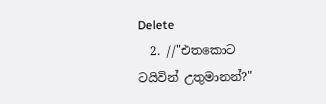Delete
  2. //"එතකොට ටයිවින් උතුමානන්?"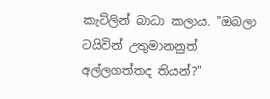කැට්ලින් බාධා කලාය. "ඔබලා ටයිවින් උතුමානනුත් අල්ලගත්තද තියන්?"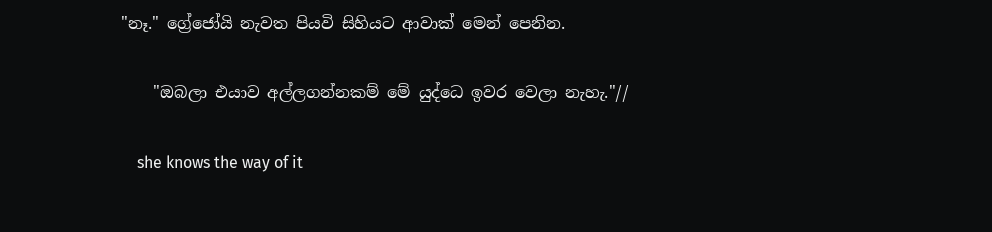"නෑ." ග්‍රේජෝයි නැවත පියවි සිහියට ආවාක් මෙන් පෙනින.

    "ඔබලා එයාව අල්ලගන්නකම් මේ යුද්ධෙ ඉවර වෙලා නැහැ."//

    she knows the way of it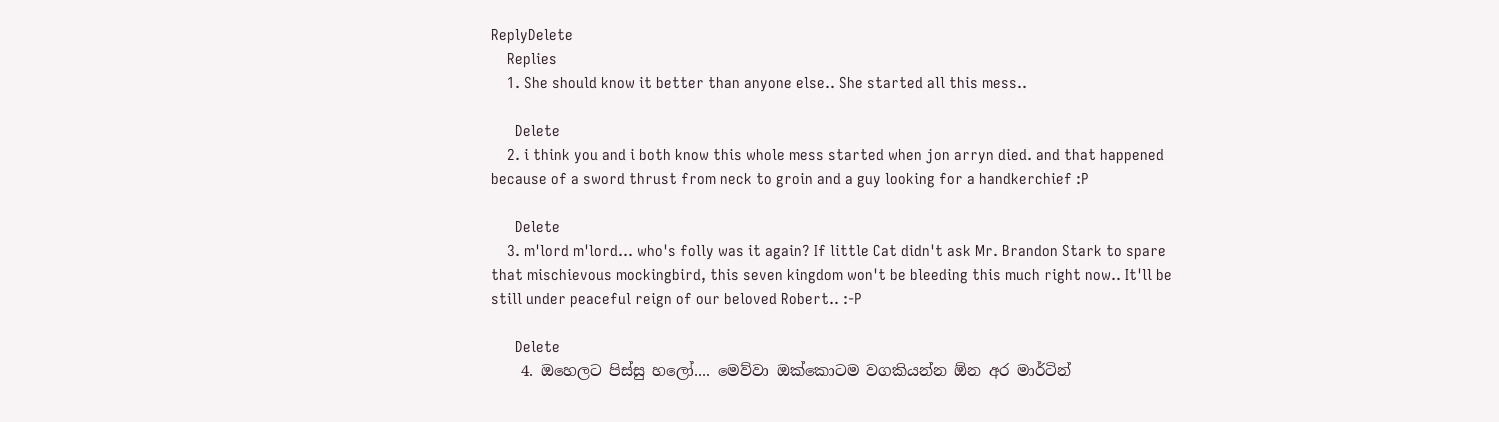ReplyDelete
    Replies
    1. She should know it better than anyone else.. She started all this mess..

      Delete
    2. i think you and i both know this whole mess started when jon arryn died. and that happened because of a sword thrust from neck to groin and a guy looking for a handkerchief :P

      Delete
    3. m'lord m'lord... who's folly was it again? If little Cat didn't ask Mr. Brandon Stark to spare that mischievous mockingbird, this seven kingdom won't be bleeding this much right now.. It'll be still under peaceful reign of our beloved Robert.. :-P

      Delete
    4. ඔහෙලට පිස්සු හලෝ.... මෙව්වා ඔක්කොටම වගකියන්න ඕන අර මාර්ටින්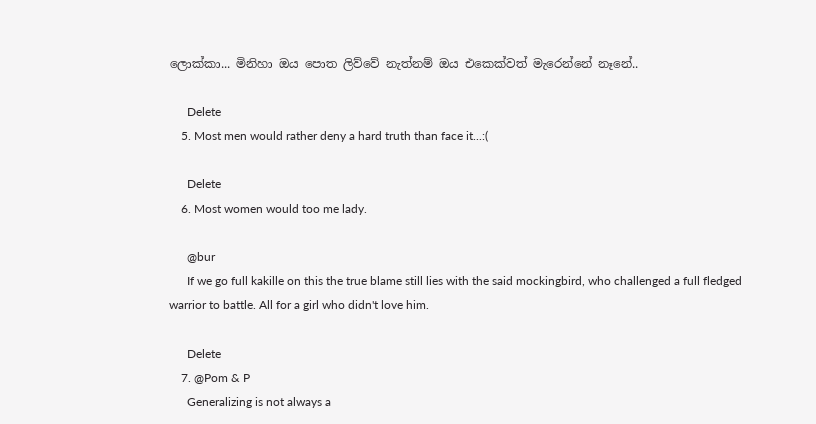ලොක්කා... මිනිහා ඔය පොත ලිව්වේ නැත්නම් ඔය එකෙක්වත් මැරෙන්නේ නෑනේ..

      Delete
    5. Most men would rather deny a hard truth than face it...:(

      Delete
    6. Most women would too me lady.

      @bur
      If we go full kakille on this the true blame still lies with the said mockingbird, who challenged a full fledged warrior to battle. All for a girl who didn't love him.

      Delete
    7. @Pom & P
      Generalizing is not always a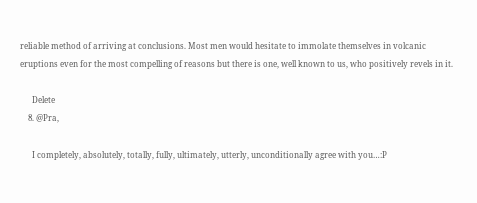reliable method of arriving at conclusions. Most men would hesitate to immolate themselves in volcanic eruptions even for the most compelling of reasons but there is one, well known to us, who positively revels in it.

      Delete
    8. @Pra,

      I completely, absolutely, totally, fully, ultimately, utterly, unconditionally agree with you…:P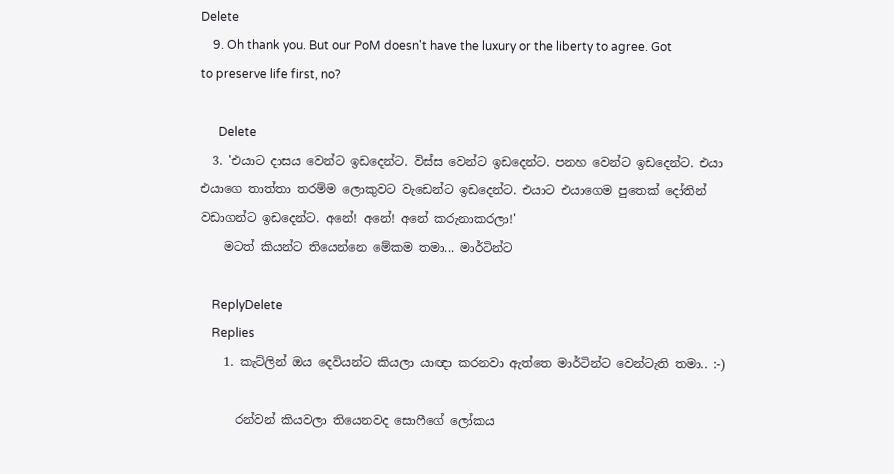Delete
    9. Oh thank you. But our PoM doesn't have the luxury or the liberty to agree. Got to preserve life first, no?

      Delete
  3. 'එයාට දාසය වෙන්ට ඉඩදෙන්ට. විස්ස වෙන්ට ඉඩදෙන්ට. පනහ වෙන්ට ඉඩදෙන්ට. එයා එයාගෙ තාත්තා තරම්ම ලොකුවට වැඩෙන්ට ඉඩදෙන්ට. එයාට එයාගෙම පුතෙක් දෝතින් වඩාගන්ට ඉඩදෙන්ට. අනේ! අනේ! අ‍නේ කරුනාකරලා!'
    මටත් කියන්ට තියෙන්නෙ මේකම තමා... මාර්ටින්ට

    ReplyDelete
    Replies
    1. කැට්ලින් ඔය දෙවියන්ට කියලා යාඥා කරනවා ඇත්තෙ මාර්ටින්ට වෙන්ටැති තමා.. :-)

      රන්වන් කියවලා තියෙනවද සොෆීගේ ලෝකය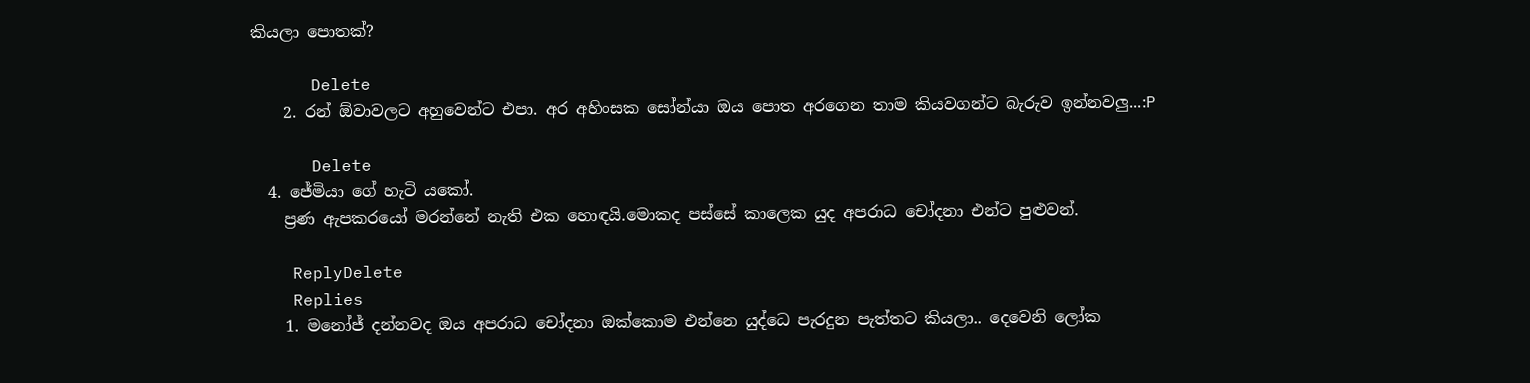කියලා පොතක්?

      Delete
    2. රන් ඕවාවලට අහුවෙන්ට එපා. අර අහිංසක සෝන්යා ඔය පොත අරගෙන තාම කියවගන්ට බැරුව ඉන්නවලු...:P

      Delete
  4. ජේමියා ගේ හැටි යකෝ.
    ප්‍රණ ඇපකරයෝ මරන්නේ නැති එක හොඳයි.මොකද පස්සේ කාලෙක යුද අපරාධ චෝදනා එන්ට පුළුවන්.

    ReplyDelete
    Replies
    1. මනෝජ් දන්නවද ඔය අපරාධ චෝදනා ඔක්කොම එන්නෙ යුද්ධෙ පැරදුන පැත්තට කියලා.. දෙවෙනි ලෝක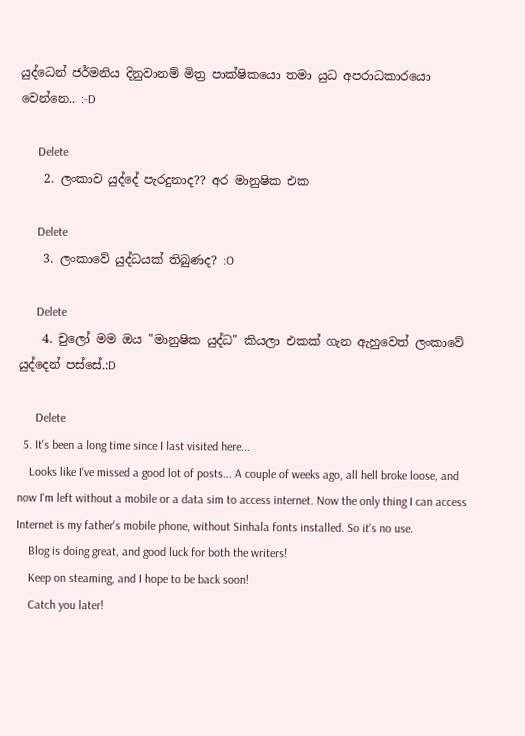යුද්ධෙන් ජර්මනිය දිනුවානම් මිත්‍ර පාක්ෂිකයො තමා යුධ අපරාධකාරයො වෙන්නෙ.. :-D

      Delete
    2. ලංකාව යුද්දේ පැරදුනාද?? අර මානුෂික එක

      Delete
    3. ලංකාවේ යුද්ධයක් තිබුණද? :O

      Delete
    4. චුලෝ මම ඔය "මානුෂික යුද්ධ" කියලා එකක් ගැන ඇහුවෙත් ලංකාවේ යුද්දෙන් පස්සේ.:D

      Delete
  5. It's been a long time since I last visited here...
    Looks like I've missed a good lot of posts... A couple of weeks ago, all hell broke loose, and now I'm left without a mobile or a data sim to access internet. Now the only thing I can access Internet is my father's mobile phone, without Sinhala fonts installed. So it's no use.
    Blog is doing great, and good luck for both the writers!
    Keep on steaming, and I hope to be back soon!
    Catch you later!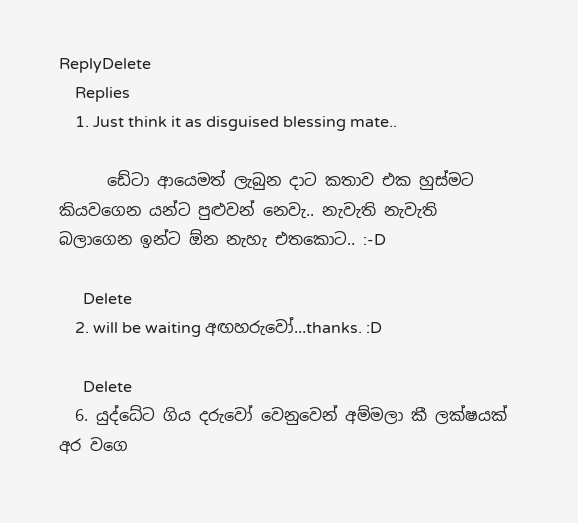ReplyDelete
    Replies
    1. Just think it as disguised blessing mate..

      ඩේටා ආයෙමත් ලැබුන දාට කතාව එක හුස්මට කියවගෙන යන්ට පුළුවන් නෙවැ.. නැවැති නැවැති බලාගෙන ඉන්ට ඕන නැහැ එතකොට.. :-D

      Delete
    2. will be waiting අඟහරුවෝ...thanks. :D

      Delete
  6. යුද්ධේට ගිය දරුවෝ වෙනුවෙන් අම්මලා කී ලක්ෂයක් අර වගෙ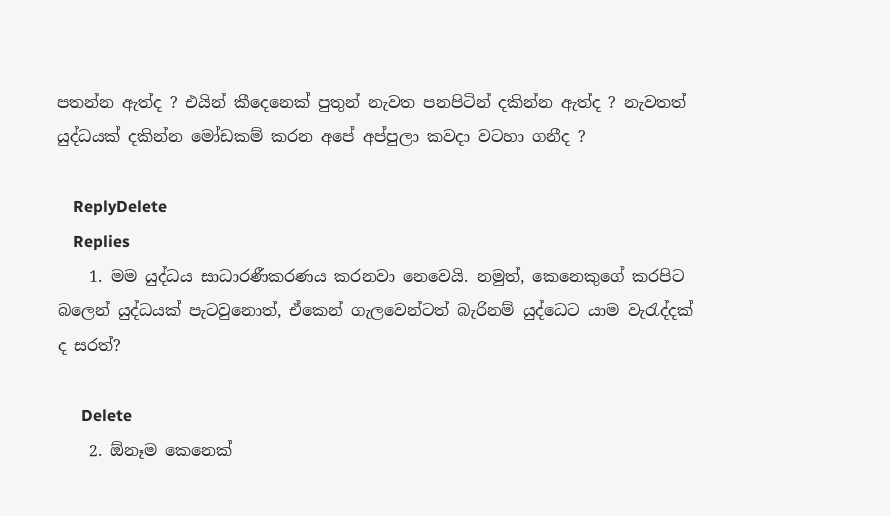පතන්න ඇත්ද ? එයින් කීදෙනෙක් පුතුන් නැවත පනපිටින් දකින්න ඇත්ද ? නැවතත් යුද්ධයක් දකින්න මෝඩකම් කරන අපේ අප්පුලා කවදා වටහා ගනීද ?

    ReplyDelete
    Replies
    1. මම යුද්ධය සාධාරණීකරණය කරනවා නෙවෙයි. නමුත්, කෙනෙකුගේ කරපිට බලෙන් යුද්ධයක් පැටවුනොත්, ඒකෙන් ගැලවෙන්ටත් බැරිනම් යුද්ධෙට යාම වැරැද්දක් ද සරත්?

      Delete
    2. ඕනෑම කෙනෙක්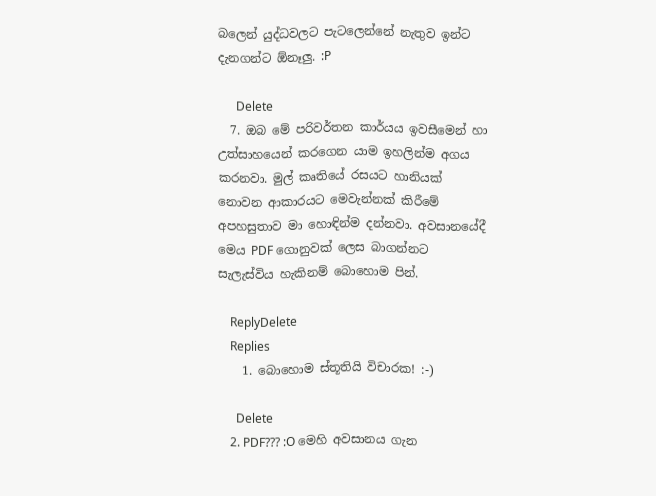බලෙන් යුද්ධවලට පැටලෙන්නේ නැතුව ඉන්ට දැනගන්ට ඕනෑලු. :P

      Delete
  7. ඔබ මේ පරිවර්තන කාර්යය ඉවසීමෙන් හා උත්සාහයෙන් කරගෙන යාම ඉහලින්ම අගය කරනවා. මුල් කෘතියේ රසයට හානියක් නොවන ආකාරයට මෙවැන්නක් කිරීමේ අපහසුතාව මා හොඳින්ම දන්නවා. අවසානයේදී මෙය PDF ගොනුවක් ලෙස බාගන්නට සැලැස්විය හැකිනම් බොහොම පින්.

    ReplyDelete
    Replies
    1. බොහොම ස්තූතියි විචාරක! :-)

      Delete
    2. PDF??? :O මෙහි අවසානය ගැන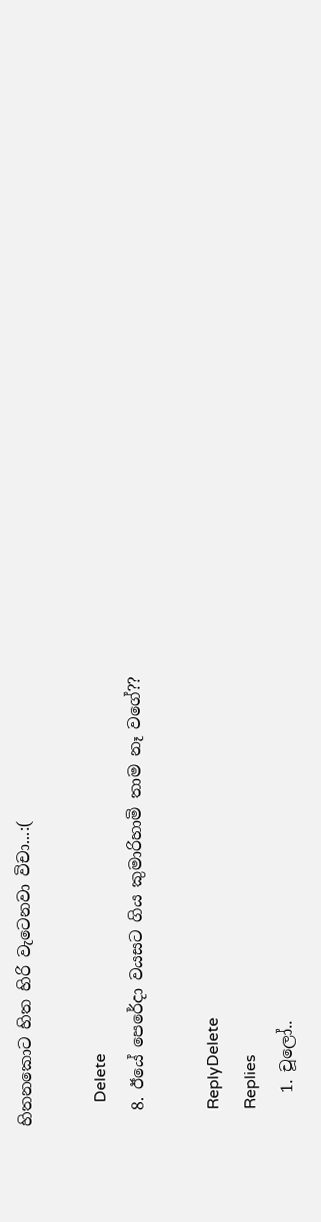හිතනකොට හිත හිරි වැටෙනවා විචා...:(

      Delete
  8. ඊයේ පෙරේදා වයසට ගිය කුමාරිහාමි තාම නෑ වගේ??

    ReplyDelete
    Replies
    1. චූලෝ..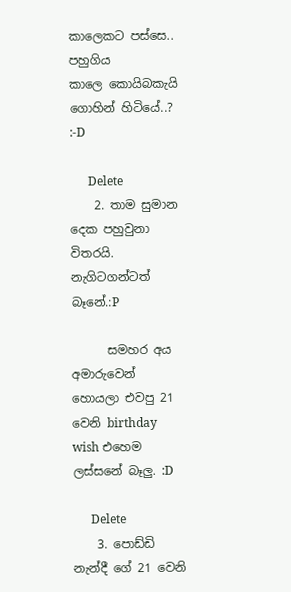කාලෙකට පස්සෙ.. පහුගිය කාලෙ ‍කොයිබකැයි ගොහින් හිටියේ..? :-D

      Delete
    2. තාම සුමාන දෙක පහුවුනා විතරයි. නැගිටගන්ටත් බෑනේ.:P

      සමහර අය අමාරුවෙන් හොයලා එවපු 21 වෙනි birthday wish එහෙම ලස්සනේ බෑලු. :D

      Delete
    3. පොඩ්ඩි නැන්දී ගේ 21 වෙනි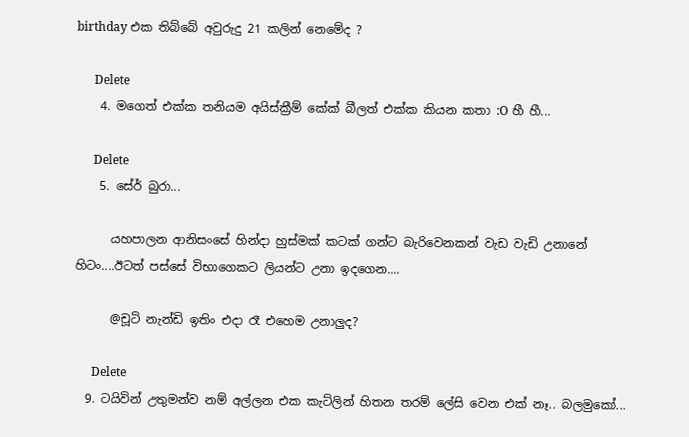birthday එක තිබ්බේ අවුරුදු 21 කලින් නෙමේද ?

      Delete
    4. මගෙත් එක්ක තනියම අයිස්ක්‍රීම් කේක් බීලත් එක්ක කියන කතා :O හී හී...

      Delete
    5. සේර් බුරා...

      යහපාලන ආනිසංසේ හින්දා හුස්මක් කටක් ගන්ට බැරිවෙනකන් වැඩ වැඩි උනානේ හිටං....ඊටත් පස්සේ විභාගෙකට ලියන්ට උනා ඉදගෙන....

      @චූටි නැන්ඩි ඉතිං එදා රෑ එහෙම උනාලුද?

      Delete
  9. ටයිවින් උතුමන්ව නම් අල්ලන එක කැට්ලින් හිතන තරම් ලේසි වෙන එක් නෑ.. බලමුකෝ...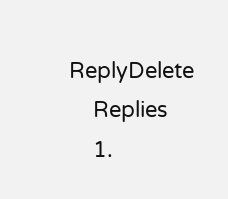ReplyDelete
    Replies
    1.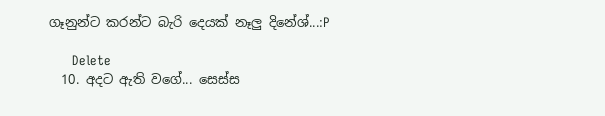ගෑනුන්ට කරන්ට බැරි දෙයක් නෑලු දිනේශ්...:P

      Delete
  10. අදට ඇති වගේ... සෙස්ස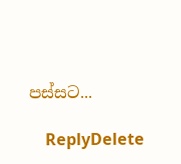පස්සට...

    ReplyDelete